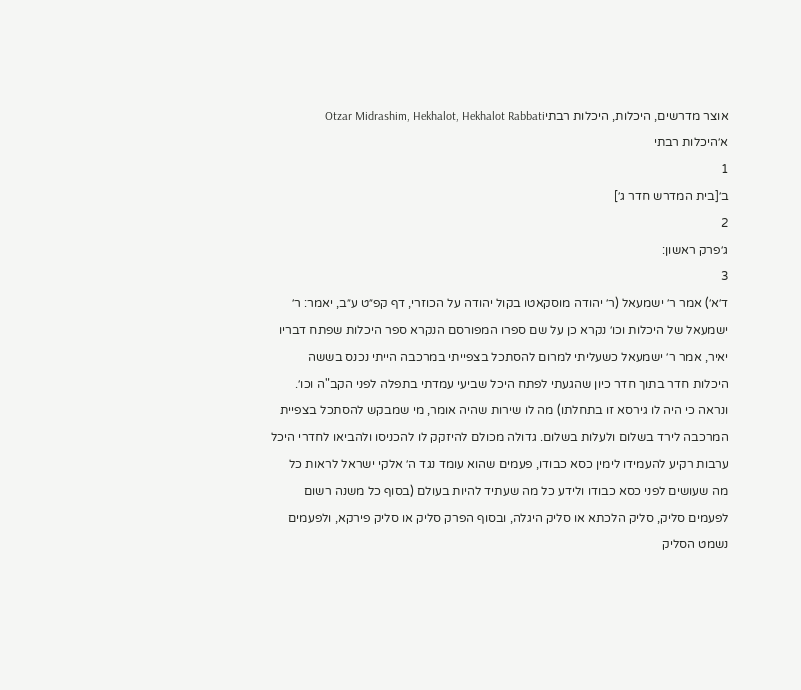אוצר מדרשים, היכלות, היכלות רבתיOtzar Midrashim, Hekhalot, Hekhalot Rabbati
א׳היכלות רבתי
1
ב׳[בית המדרש חדר ג׳]
2
ג׳פרק ראשון:
3
ד׳א׳) אמר ר׳ ישמעאל (ר׳ יהודה מוסקאטו בקול יהודה על הכוזרי, דף קפ״ט ע״ב, יאמר: ר׳ ישמעאל של היכלות וכו׳ נקרא כן על שם ספרו המפורסם הנקרא ספר היכלות שפתח דבריו יאיר, אמר ר׳ ישמעאל כשעליתי למרום להסתכל בצפייתי במרכבה הייתי נכנס בששה היכלות חדר בתוך חדר כיון שהגעתי לפתח היכל שביעי עמדתי בתפלה לפני הקב"ה וכו׳. ונראה כי היה לו גירסא זו בתחלתו) מה לו שירות שהיה אומר, מי שמבקש להסתכל בצפיית המרכבה לירד בשלום ולעלות בשלום. גדולה מכולם להיזקק לו להכניסו ולהביאו לחדרי היכל ערבות רקיע להעמידו לימין כסא כבודו, פעמים שהוא עומד נגד ה׳ אלקי ישראל לראות כל מה שעושים לפני כסא כבודו ולידע כל מה שעתיד להיות בעולם (בסוף כל משנה רשום לפעמים סליק, סליק הלכתא או סליק היגלה, ובסוף הפרק סליק או סליק פירקא, ולפעמים נשמט הסליק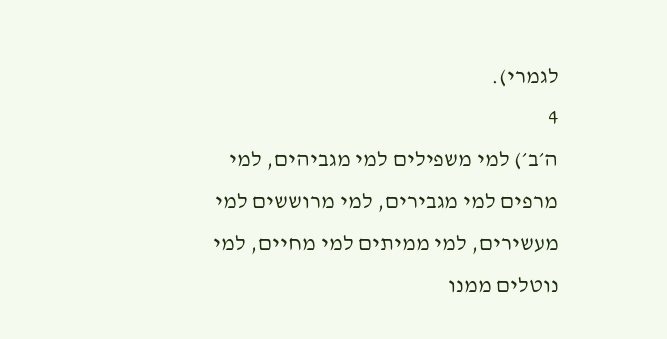לגמרי).
4
ה׳ב׳) למי משפילים למי מגביהים, למי מרפים למי מגבירים, למי מרוששים למי מעשירים, למי ממיתים למי מחיים, למי נוטלים ממנו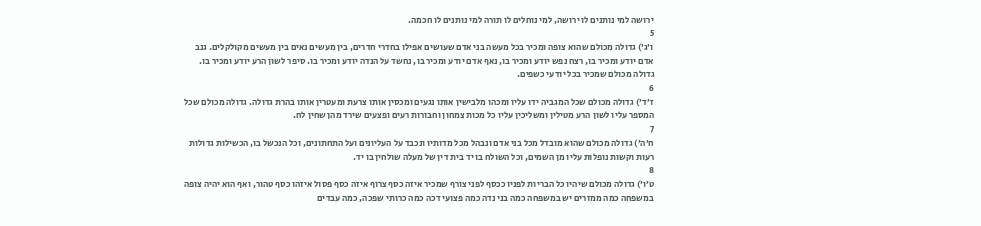ירושה למי נותנים לו ירושה, למי נוחלים לו תורה למי נותנים לו חכמה.
5
ו׳ג׳) גדולה מכולם שהוא צופה ומכיר בכל מעשה בני אדם שעושים אפילו בחדרי חדרים, בין מעשים נאים בין מעשים מקולקלים. גנב אדם יודע ומכיר בו, רצח נפש יודע ומכיר בו, נאף אדם יודע ומכיר בו, נחשד על הנדה יודע ומכיר בו. סיפר לשון הרע יודע ומכיר בו. גדולה מכולם שמכיר בכל יודעי כשפים.
6
ז׳ד׳) גדולה מכולם שכל המגביה ידו עליו ומכהו מלבישין אותו נגעים ומכסין אותו צרעת ומעטרין אותו בהרת גדולה. גדולה מכולם שכל המספר עליו לשון הרע מטילין ומשליכין עליו כל מכות צמחון וחבורות רעים ופצעים שירד מהן שחין לח.
7
ח׳ה׳) גדולה מכולם שהוא מובדל מכל בני אדם ונבהל מכל מדותיו ונכבד על העליונים ועל התחתונים, וכל הנכשל בו, הכשילות גדולות רעות וקשות נופלות עליו מן השמים, וכל השולח בו יד בית דין של מעלה שולחין בו יד.
8
ט׳ו׳) גדולה מכולם שיהיו כל הבריות לפניו ככסף לפני צורף שמכיר איזה כסף צרוף איזה כסף פסול איזהו כסף טהור, ואף הוא יהיה צופה במשפחה כמה ממזרים יש במשפחה כמה בני נדה כמה פצועי דכה כמה כרותי שפכה, כמה עבדים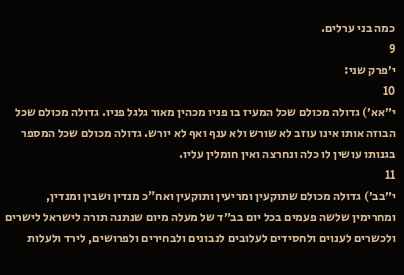כמה בני ערלים.
9
י׳פרק שני:
10
י״אא׳) גדולה מכולם שכל המעיז בו פניו מכהין מאור גלגל פניו. גדולה מכולם שכל הבוזה אותו אינו עוזב לא שורש ולא ענף ואף לא יורש. גדולה מכולם שכל המספר בגנותו עושין לו כלה ונחרצה ואין חומלין עליו.
11
י״בב׳) גדולה מכולם שתוקעין ומריעין ותוקעין ואח"כ מנדין ושבין ומנדין, ומחרימין שלשה פעמים בכל יום בב״ד של מעלה מיום שנתנה תורה לישראל לישרים ולכשרים לענוים ולחסידים לעלובים לנבונים ולבחירים ולפרושים, לירד ולעלות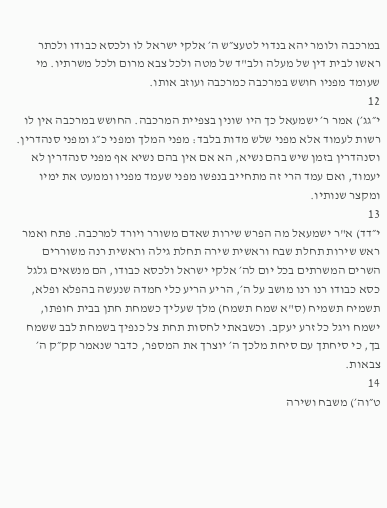במרכבה ולומר יהא בנדוי לטעצ״ש ה׳ אלקי ישראל לו ולכסא כבודו ולכתר ראשו לבית דין של מעלה ולב"ד של מטה ולכל צבא מרום ולכל משרתיו. מי שעומד מפניו חושש במרכבה כמרכבה ועוזב אותו.
12
י״גג׳) אמר ר׳ ישמעאל כך היו שונין בצפיית המרכבה. החושש במרכבה אין לו רשות לעמוד אלא מפני שלש מדות בלבד: מפני המלך ומפני כ״ג ומפני סנהדרין. וסנהדרין בזמן שיש בהם נשיא, הא אם אין בהם נשיא אף מפני סנהדרין לא יעמוד, ואם עמד הרי זה מתחייב בנפשו מפני שעמד מפניו וממעט את ימיו ומקצר שנותיו.
13
י״דד) א"ר ישמעאל מה הפרש שירות שאדם משורר ויורד למרכבה. פתח ואמר ראש שירות תחלת שבח וראשית שירה תחלת גילה וראשית רנה משוררים השרים המשרתים בכל יום לה׳ אלקי ישראל ולכסא כבודו, הם מנשאים גלגל כסא כבודו רנו רנו מושב על ה׳, הריע הריע כלי חמדה שנעשה בהפלא ופלא, תשמיח תשמיח (ס"א שמח תשמח) מלך שעליך כשמחת חתן בבית חופתו, ישמח ויגל כל זרע יעקב. וכשבאתי לחסות תחת צל כנפיך בשמחת לבב ששמח בך, כי סיחתך עם סיחת מלכך ה׳ יוצרך את המספר, כדבר שנאמר קק״ק ה׳ צבאות.
14
ט״וה׳) משבח ושירה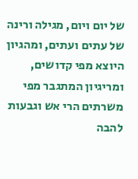של יום ויום, מגילה ורינה של עתים ועתים, ומהגיון היוצא מפי קדושים, ומריגיון המתגבר מפי משרתים הרי אש וגבעות להבה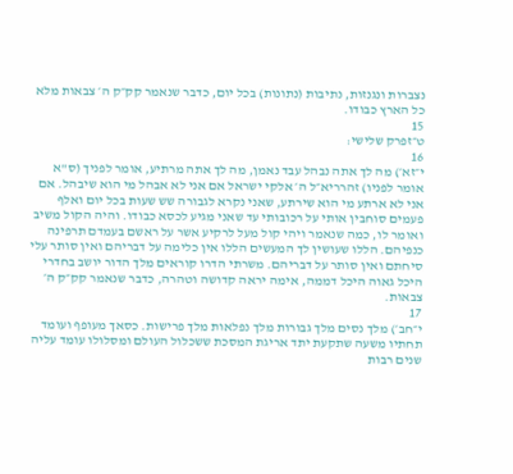נצברות ונגנזות, נתיבות (נתונות) בכל יום, כדבר שנאמר קק״ק ה׳ צבאות מלא כל הארץ כבודו.
15
ט״זפרק שלישי:
16
י״זא׳) מה לך אתה נבהל עבד נאמן, מה לך אתה מרתיע, אומר לפניך (ס"א אומר לפניו) זהרריא״ל ה׳ אלקי ישראל אם אני לא אבהל מי הוא שיבהל. אם אני לא ארתע מי הוא שירתע, שאני נקרא לגבורה שש שעות בכל יום ואלף פעמים סוחבין אותי על רכובותי עד שאני מגיע לכסא כבודו. והיה הקול משיב ואומר לו, כמה שנאמר ויהי קול מעל לרקיע אשר על ראשם בעמדם תרפינה כנפיהם. הללו שעושין לך המעשים הללו אין כלימה על דבריהם ואין סותר עלי סיחתם ואין סותר על דבריהם. משרתי הדרו קוראים מלך הדור יושב בחדרי היכל גאוה היכל דממה, אימה יראה קדושה וטהרה, כדבר שנאמר קק״ק ה׳ צבאות.
17
י״חב׳) מלך נסים מלך גבורות מלך נפלאות מלך פרישות. כסאך מעופף ועומד תחתיו משעה שתקעת יתד אריגת המסכת ששכלול העולם ומסלולו עומד עליה שנים רבות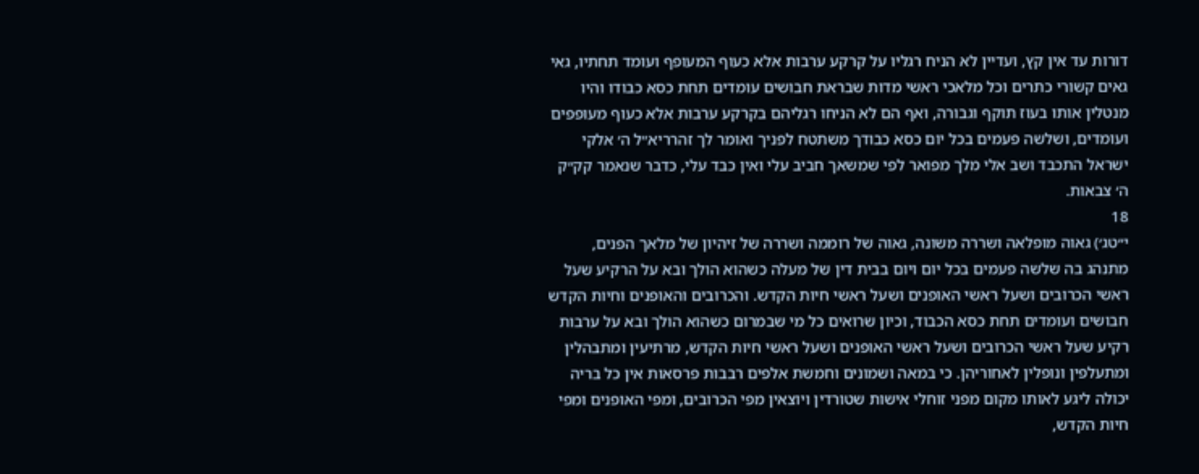דורות עד אין קץ, ועדיין לא הניח רגליו על קרקע ערבות אלא כעוף המעופף ועומד תחתיו, גאי גאים קשורי כתרים וכל מלאכי ראשי מדות שבראת חבושים עומדים תחת כסא כבודו והיו מנטלין אותו בעוז תוקף וגבורה, ואף הם לא הניחו רגליהם בקרקע ערבות אלא כעוף מעופפים ועומדים, ושלשה פעמים בכל יום כסא כבודך משתטח לפניך ואומר לך זהרריא״ל ה׳ אלקי ישראל התכבד ושב אלי מלך מפואר לפי שמשאך חביב עלי ואין כבד עלי, כדבר שנאמר קק״ק ה׳ צבאות.
18
י״טג׳) גאוה מופלאה ושררה משונה, גאוה של רוממה ושררה של זיהיון של מלאך הפנים, מתנהג בה שלשה פעמים בכל יום ויום בבית דין של מעלה כשהוא הולך ובא על הרקיע שעל ראשי הכרובים ושעל ראשי האופנים ושעל ראשי חיות הקדש. והכרובים והאופנים וחיות הקדש חבושים ועומדים תחת כסא הכבוד, וכיון שרואים כל מי שבמרום כשהוא הולך ובא על ערבות רקיע שעל ראשי הכרובים ושעל ראשי האופנים ושעל ראשי חיות הקדש, מרתיעין ומתבהלין ומתעלפין ונופלין לאחוריהן. כי במאה ושמונים וחמשת אלפים רבבות פרסאות אין כל בריה יכולה ליגע לאותו מקום מפני זוחלי אישות שטורדין ויוצאין מפי הכרובים, ומפי האופנים ומפי חיות הקדש,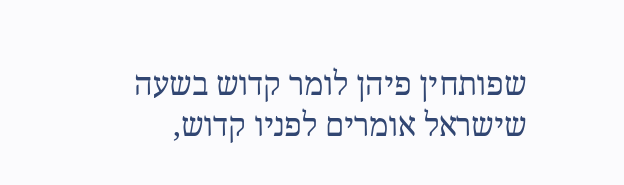שפותחין פיהן לומר קדוש בשעה שישראל אומרים לפניו קדוש,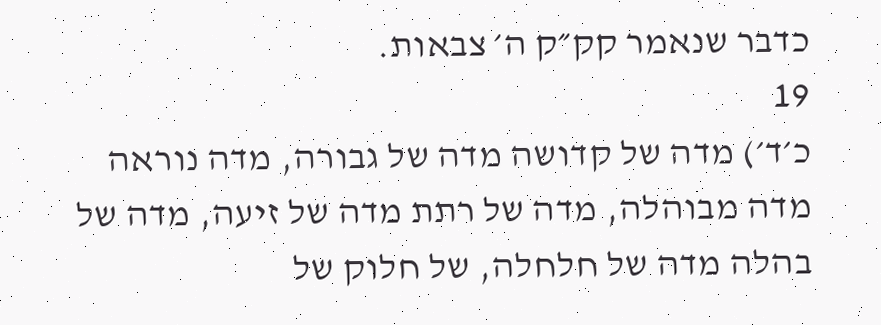כדבר שנאמר קק״ק ה׳ צבאות.
19
כ׳ד׳) מדה של קדושה מדה של גבורה, מדה נוראה מדה מבוהלה, מדה של רתת מדה של זיעה, מדה של בהלה מדה של חלחלה, של חלוק של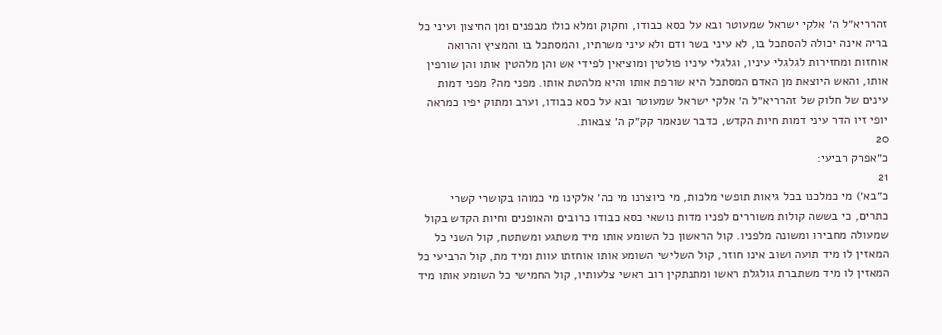זהרריא״ל ה׳ אלקי ישראל שמעוטר ובא על כסא כבודו, וחקוק ומלא כולו מבפנים ומן החיצון ועיני כל בריה אינה יכולה להסתכל בו, לא עיני בשר ודם ולא עיני משרתיו, והמסתכל בו והמציץ והרואה אוחזות ומחזירות לגלגלי עיניו, וגלגלי עיניו פולטין ומוציאין לפידי אש והן מלהטין אותו והן שורפין אותו, והאש היוצאת מן האדם המסתכל היא שורפת אותו והיא מלהטת אותו. מפני מה? מפני דמות עינים של חלוק של זהרריא״ל ה׳ אלקי ישראל שמעוטר ובא על כסא כבודו, וערב ומתוק יפיו כמראה יופי זיו הדר עיני דמות חיות הקדש, כדבר שנאמר קק״ק ה׳ צבאות.
20
כ״אפרק רביעי:
21
כ״בא׳) מי כמלכנו בכל גיאות תופשי מלכות, מי כיוצרנו מי כה׳ אלקינו מי כמוהו בקושרי קשרי כתרים, כי בששה קולות משוררים לפניו מדות נושאי כסא כבודו כרובים והאופנים וחיות הקדש בקול שמעולה מחבירו ומשונה מלפניו. קול הראשון כל השומע אותו מיד משתגע ומשתטח, קול השני כל המאזין לו מיד תועה ושוב אינו חוזר, קול השלישי השומע אותו אוחזתו עוות ומיד מת, קול הרביעי כל המאזין לו מיד משתברת גולגלת ראשו ומתנתקין רוב ראשי צלעותיו, קול החמישי כל השומע אותו מיד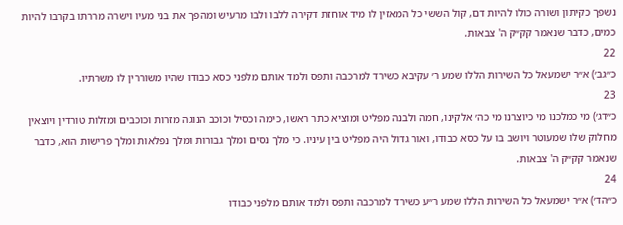נשפך כקיתון ושורה כולו להיות דם, קול הששי כל המאזין לו מיד אוחזת דקירה ללבו ולבו מרעיש ומהפך את בני מעיו וישרה מררתו בקרבו להיות כמים, כדבר שנאמר קק״ק ה' צבאות.
22
כ״גב׳) א״ר ישמעאל כל השירות הללו שמע ר׳ עקיבא כשירד למרכבה ותפס ולמד אותם מלפני כסא כבודו שהיו משוררין לו משרתיו.
23
כ״דג׳) מי כמלכנו מי כיוצרנו מי כה׳ אלקינו, חמה ולבנה מפליט ומוציא כתר ראשו, כימה וכסיל וכוכב הנוגה מזרות וכוכבים ומזלות טורדין ויוצאין מחלוק שלו שמעוטר ויושב בו על כסא כבודו, ואור גדול היה מפליט בין עיניו. כי מלך נסים ומלך גבורות ומלך נפלאות ומלך פרישות הוא, כדבר שנאמר קק״ק ה' צבאות.
24
כ״הד׳) א״ר ישמעאל כל השירות הללו שמע ר״ע כשירד למרכבה ותפס ולמד אותם מלפני כבודו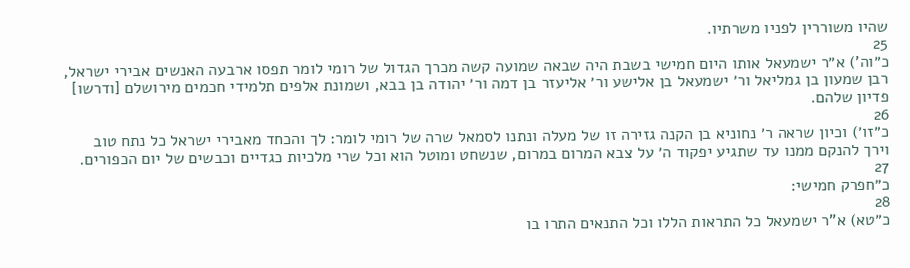שהיו משוררין לפניו משרתיו.
25
כ״וה') א״ר ישמעאל אותו היום חמישי בשבת היה שבאה שמועה קשה מכרך הגדול של רומי לומר תפסו ארבעה האנשים אבירי ישראל, רבן שמעון בן גמליאל ור׳ ישמעאל בן אלישע ור׳ אליעזר בן דמה ור׳ יהודה בן בבא, ושמונת אלפים תלמידי חכמים מירושלם [ודרשו] פדיון שלהם.
26
כ״זו׳) וכיון שראה ר׳ נחוניא בן הקנה גזירה זו של מעלה ונתנו לסמאל שרה של רומי לומר: לך והכחד מאבירי ישראל כל נתח טוב וירך להנקם ממנו עד שתגיע יפקוד ה׳ על צבא המרום במרום, שנשחט ומוטל הוא וכל שרי מלכיות כגדיים וכבשים של יום הכפורים.
27
כ״חפרק חמישי:
28
כ״טא) א"ר ישמעאל כל התראות הללו וכל התנאים התרו בו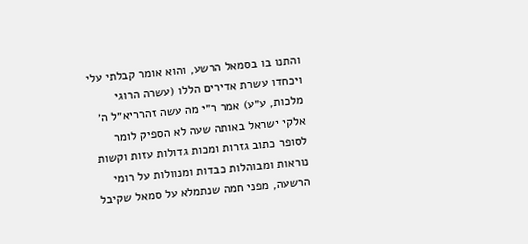והתנו בו בסמאל הרשע, והוא אומר קבלתי עלי ויכחדו עשרת אדירים הללו (עשרה הרוגי מלכות, ע״ע) אמר ר״י מה עשה זהרריא״ל ה׳ אלקי ישראל באותה שעה לא הספיק לומר לסופר כתוב גזרות ומכות גדולות עזות וקשות נוראות ומבוהלות כבדות ומנוולות על רומי הרשעה, מפני חמה שנתמלא על סמאל שקיבל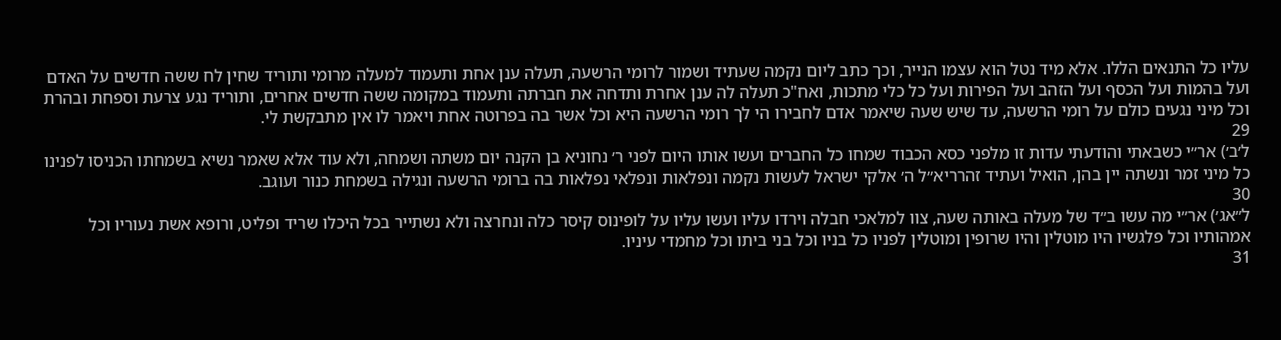עליו כל התנאים הללו. אלא מיד נטל הוא עצמו הנייר, וכך כתב ליום נקמה שעתיד ושמור לרומי הרשעה, תעלה ענן אחת ותעמוד למעלה מרומי ותוריד שחין לח ששה חדשים על האדם ועל בהמות ועל הכסף ועל הזהב ועל הפירות ועל כל כלי מתכות, ואח"כ תעלה לה ענן אחרת ותדחה את חברתה ותעמוד במקומה ששה חדשים אחרים, ותוריד נגע צרעת וספחת ובהרת וכל מיני נגעים כולם על רומי הרשעה, עד שיש שעה שיאמר אדם לחבירו הי לך רומי הרשעה היא וכל אשר בה בפרוטה אחת ויאמר לו אין מתבקשת לי.
29
ל׳ב׳) אר״י כשבאתי והודעתי עדות זו מלפני כסא הכבוד שמחו כל החברים ועשו אותו היום לפני ר׳ נחוניא בן הקנה יום משתה ושמחה, ולא עוד אלא שאמר נשיא בשמחתו הכניסו לפנינו כל מיני זמר ונשתה יין בהן, הואיל ועתיד זהרריא״ל ה׳ אלקי ישראל לעשות נקמה ונפלאות ונפלאי נפלאות בה ברומי הרשעה ונגילה בשמחת כנור ועוגב.
30
ל״אג׳) אר״י מה עשו ב״ד של מעלה באותה שעה, צוו למלאכי חבלה וירדו עליו ועשו עליו על לופינוס קיסר כלה ונחרצה ולא נשתייר בכל היכלו שריד ופליט, ורופא אשת נעוריו וכל אמהותיו וכל פלגשיו היו מוטלין והיו שרופין ומוטלין לפניו כל בניו וכל בני ביתו וכל מחמדי עיניו.
31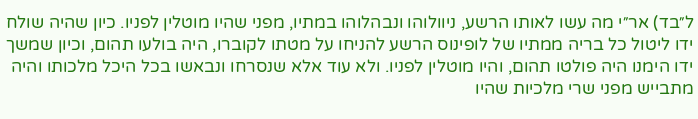ל״בד) אר״י מה עשו לאותו הרשע, ניוולוהו ונבהלוהו במתיו, מפני שהיו מוטלין לפניו. כיון שהיה שולח ידו ליטול כל בריה ממתיו של לופינוס הרשע להניחו על מטתו לקוברו, היה בולעו תהום, וכיון שמשך ידו הימנו היה פולטו תהום, והיו מוטלין לפניו. ולא עוד אלא שנסרחו ונבאשו בכל היכל מלכותו והיה מתבייש מפני שרי מלכיות שהיו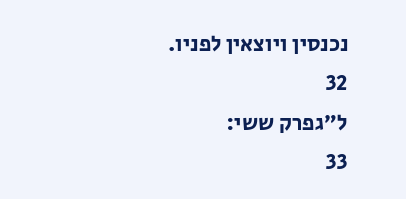נכנסין ויוצאין לפניו.
32
ל״גפרק ששי:
33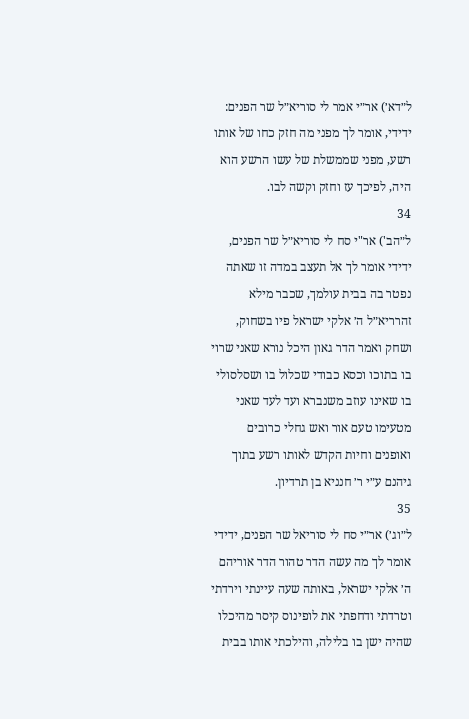ל״דא׳) אר״י אמר לי סוריא״ל שר הפנים: ידידי, אומר לך מפני מה חזק כחו של אותו רשע, מפני שממשלת של עשו הרשע הוא היה, לפיכך עז וחזק וקשה לבו.
34
ל״הב') אר"י סח לי סוריא״ל שר הפנים, ידידי אומר לך אל תעצב במדה זו שאתה נפטר בה בבית עולמך, שכבר מילא זהרריא״ל ה׳ אלקי ישראל פיו בשחוק, ושחק ואמר הדר גאון היכל נורא שאני שרוי בו בתוכו וכסא כבודי שכלול בו ושסלסולי בו שאינו עוזב משנברא ועד לעד שאני מטעימו טעם אור ואש גחלי כרובים ואופנים וחיות הקדש לאותו רשע בתוך גיהנם ע״י ר׳ חנניא בן תרדיון.
35
ל״וג׳) אר״י סח לי סוריאל שר הפנים, ידידי אומר לך מה עשה הדר טהור הדר אוריהם ה׳ אלקי ישראל, באותה שעה עיינתי וירדתי וטרדתי ודחפתי את לופינוס קיסר מהיכלו שהיה ישן בו בלילה, והילכתי אותו בבית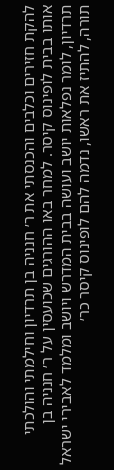להקת חזירים וכלבים והכנסתי את ר׳ חנניה בן תרדיון וחילמתי והולכתי אותו בבית לופינוס קיסר. למחר באו ההורגים שכועסין על ר׳ חנניה בן תרדיון, לומר נפלאות יושב ועושה בבית המדרש ויושב ומלמד לאבירי ישראל תורה, להתיז את ראשו, נדמה להם לופינוס קיסר כר׳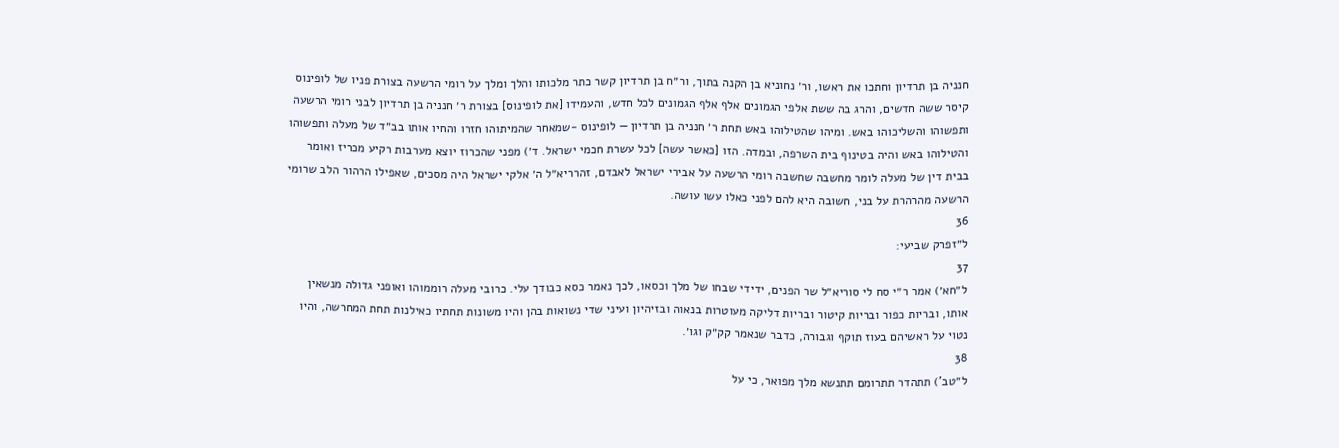חנניה בן תרדיון וחתכו את ראשו, ור׳ נחוניא בן הקנה בתוך, ור״ח בן תרדיון קשר כתר מלכותו והלך ומלך על רומי הרשעה בצורת פניו של לופינוס קיסר ששה חדשים, והרג בה ששת אלפי הגמונים אלף אלף הגמונים לכל חדש, והעמידו [את לופינוס] בצורת ר׳ חנניה בן תרדיון לבני רומי הרשעה ותפשוהו והשליכוהו באש. ומיהו שהטילוהו באש תחת ר׳ חנניה בן תרדיון — לופינוס -שמאחר שהמיתוהו חזרו והחיו אותו בב״ד של מעלה ותפשוהו והטילוהו באש והיה בטינוף בית השרפה, ובמדה. הזו [כאשר עשה] לכל עשרת חכמי ישראל. ד׳) מפני שהכרוז יוצא מערבות רקיע מכריז ואומר בבית דין של מעלה לומר מחשבה שחשבה רומי הרשעה על אבירי ישראל לאבדם, זהרריא״ל ה׳ אלקי ישראל היה מסכים, שאפילו הרהור הלב שרומי הרשעה מהרהרת על בני, חשובה היא להם לפני כאלו עשו עושה.
36
ל״זפרק שביעי:
37
ל״חא׳) אמר ר״י סח לי סוריא״ל שר הפנים, ידידי שבחו של מלך וכסאו, לכך נאמר כסא כבודך עלי. כרובי מעלה רוממוהו ואופני גדולה מנשאין אותו, ובריות כפור ובריות קיטור ובריות דליקה מעוטרות בנאוה ובזיהיון ועיני שדי נשואות בהן והיו משונות תחתיו כאילנות תחת המחרשה, והיו נטוי על ראשיהם בעוז תוקף וגבורה, כדבר שנאמר קק״ק וגו׳.
38
ל״טב') תתהדר תתרומם תתנשא מלך מפואר, כי על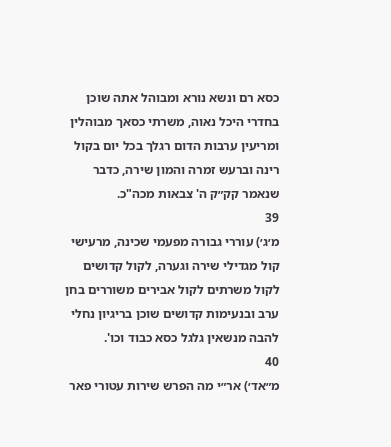כסא רם ונשא נורא ומבוהל אתה שוכן בחדרי היכל נאוה, משרתי כסאך מבוהלין ומריעין ערבות הדום רגלך בכל יום בקול רינה וברעש זמרה והמון שירה, כדבר שנאמר קק״ק ה' צבאות מכה"כ.
39
מ׳ג׳) עוררי גבורה מפעמי שכינה, מרעישי קול מגדילי שירה וגערה, לקול קדושים לקול משרתים לקול אבירים משוררים בחן ערב ובנעימות קדושים שוכן בריגיון נחלי להבה מנשאין גלגל כסא כבוד וכו'.
40
מ״אד׳) אר״י מה הפרש שירות עטורי פאר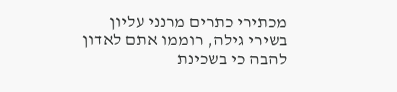מכתירי כתרים מרנני עליון בשירי גילה, רוממו אתם לאדון להבה כי בשכינת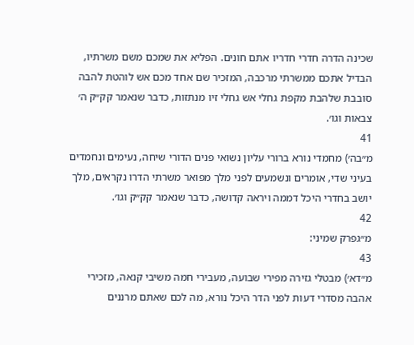שכינה הדרה חדרי חדריו אתם חונים. הפליא את שמכם משם משרתיו, הבדיל אתכם ממשרתי מרכבה, המזכיר שם אחד מכם אש לוהטת להבה סובבת שלהבת מקפת גחלי אש גחלי זיו מנתזות, כדבר שנאמר קק״ק ה׳ צבאות וגו׳.
41
מ״בה׳) מחמדי נורא ברורי עליון נשואי פנים הדורי שיחה, נעימים ונחמדים בעיני שדי, אומרים ונשמעים לפני מלך מפואר משרתי הדרו נקראים, מלך יושב בחדרי היכל דממה ויראה קדושה, כדבר שנאמר קק״ק וגו׳.
42
מ״גפרק שמיני:
43
מ״דא׳) מבטלי גזירה מפירי שבועה, מעבירי חמה משיבי קנאה, מזכירי אהבה מסדרי דעות לפני הדר היכל נורא, מה לכם שאתם מרננים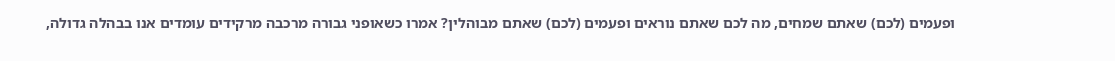ופעמים (לכם) שאתם שמחים, מה לכם שאתם נוראים ופעמים (לכם) שאתם מבוהלין? אמרו כשאופני גבורה מרכבה מרקידים עומדים אנו בבהלה גדולה,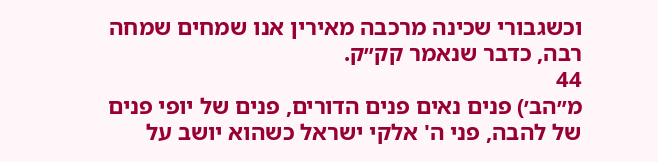וכשגבורי שכינה מרכבה מאירין אנו שמחים שמחה רבה, כדבר שנאמר קק״ק.
44
מ״הב׳) פנים נאים פנים הדורים, פנים של יופי פנים של להבה, פני ה' אלקי ישראל כשהוא יושב על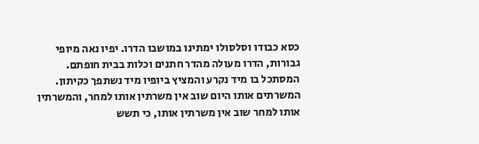כסא כבודו וסלסולו ימתינו במושבו הדרו. יפיו נאה מיופי גבורות, הדרו מעולה מהדר חתנים וכלות בבית חופתם. המסתכל בו מיד נקרע והמציץ ביופיו מיד נשתפך כקיתון. המשרתים אותו היום שוב אין משרתין אותו למחר, והמשרתין אותו למחר שוב אין משרתין אותו, כי תשש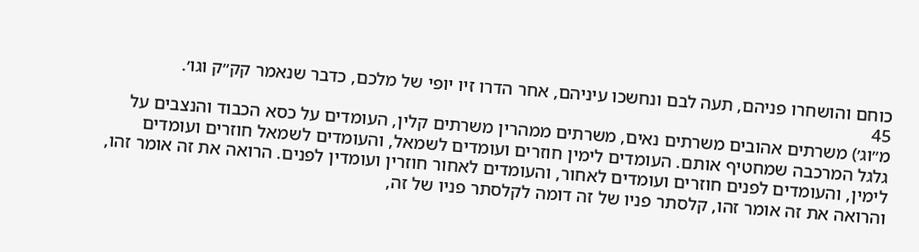כוחם והושחרו פניהם, תעה לבם ונחשכו עיניהם, אחר הדרו זיו יופי של מלכם, כדבר שנאמר קק״ק וגו׳.
45
מ״וג׳) משרתים אהובים משרתים נאים, משרתים ממהרין משרתים קלין, העומדים על כסא הכבוד והנצבים על גלגל המרכבה שמחטיף אותם. העומדים לימין חוזרים ועומדים לשמאל, והעומדים לשמאל חוזרים ועומדים לימין, והעומדים לפנים חוזרים ועומדים לאחור, והעומדים לאחור חוזרין ועומדין לפנים. הרואה את זה אומר זהו, והרואה את זה אומר זהו, קלסתר פניו של זה דומה לקלסתר פניו של זה,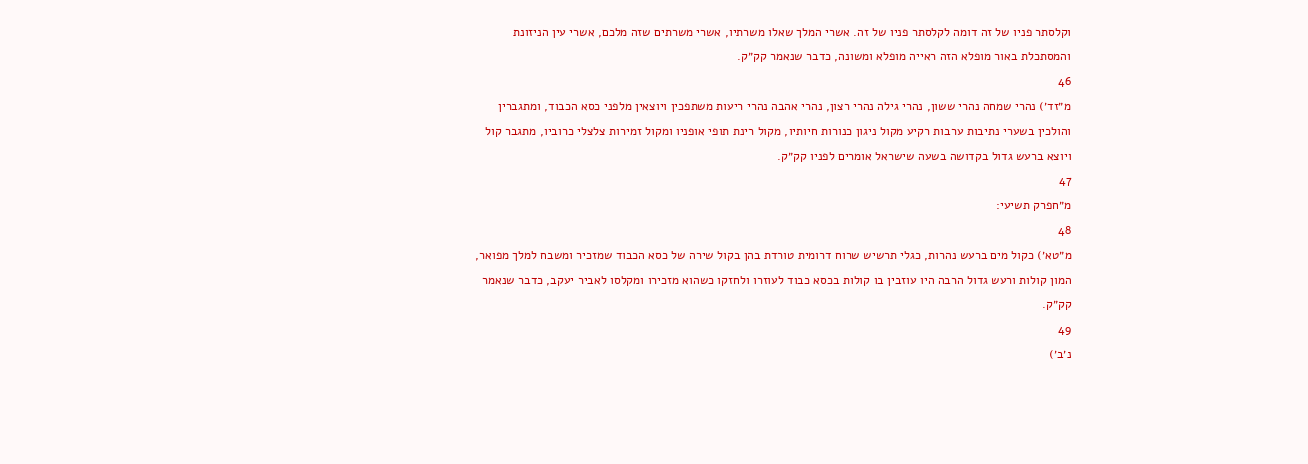וקלסתר פניו של זה דומה לקלסתר פניו של זה. אשרי המלך שאלו משרתיו, אשרי משרתים שזה מלכם, אשרי עין הניזונת והמסתכלת באור מופלא הזה ראייה מופלא ומשונה, כדבר שנאמר קק״ק.
46
מ״זד׳) נהרי שמחה נהרי ששון, נהרי גילה נהרי רצון, נהרי אהבה נהרי ריעות משתפכין ויוצאין מלפני כסא הכבוד, ומתגברין והולכין בשערי נתיבות ערבות רקיע מקול ניגון כנורות חיותיו, מקול רינת תופי אופניו ומקול זמירות צלצלי כרוביו, מתגבר קול ויוצא ברעש גדול בקדושה בשעה שישראל אומרים לפניו קק״ק.
47
מ״חפרק תשיעי:
48
מ״טא׳) כקול מים ברעש נהרות, כגלי תרשיש שרוח דרומית טורדת בהן בקול שירה של כסא הכבוד שמזכיר ומשבח למלך מפואר, המון קולות ורעש גדול הרבה היו עוזבין בו קולות בכסא כבוד לעוזרו ולחזקו כשהוא מזכירו ומקלסו לאביר יעקב, כדבר שנאמר קק״ק.
49
נ׳ב׳)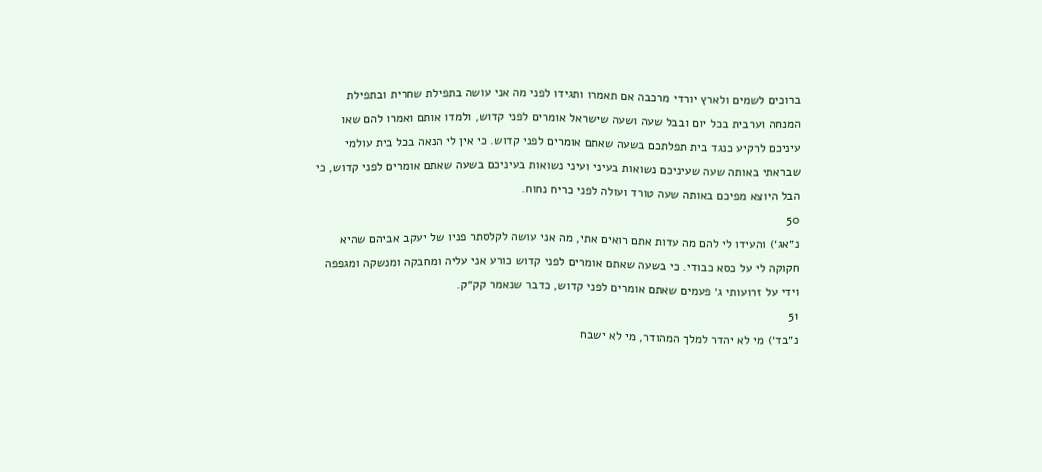ברוכים לשמים ולארץ יורדי מרכבה אם תאמרו ותגידו לפני מה אני עושה בתפילת שחרית ובתפילת המנחה וערבית בכל יום ובבל שעה ושעה שישראל אומרים לפני קדוש, ולמדו אותם ואמרו להם שאו עיניכם לרקיע כנגד בית תפלתכם בשעה שאתם אומרים לפני קדוש. כי אין לי הנאה בכל בית עולמי שבראתי באותה שעה שעיניכם נשואות בעיני ועיני נשואות בעיניכם בשעה שאתם אומרים לפני קדוש, כי הבל היוצא מפיכם באותה שעה טורד ועולה לפני כריח נחוח.
50
נ״אג׳) והעידו לי להם מה עדות אתם רואים אתי, מה אני עושה לקלסתר פניו של יעקב אביהם שהיא חקוקה לי על כסא כבודי. כי בשעה שאתם אומרים לפני קדוש כורע אני עליה ומחבקה ומנשקה ומגפפה וידי על זרועותי ג׳ פעמים שאתם אומרים לפני קדוש, כדבר שנאמר קק״ק.
51
נ״בד׳) מי לא יהדר למלך המהודר, מי לא ישבח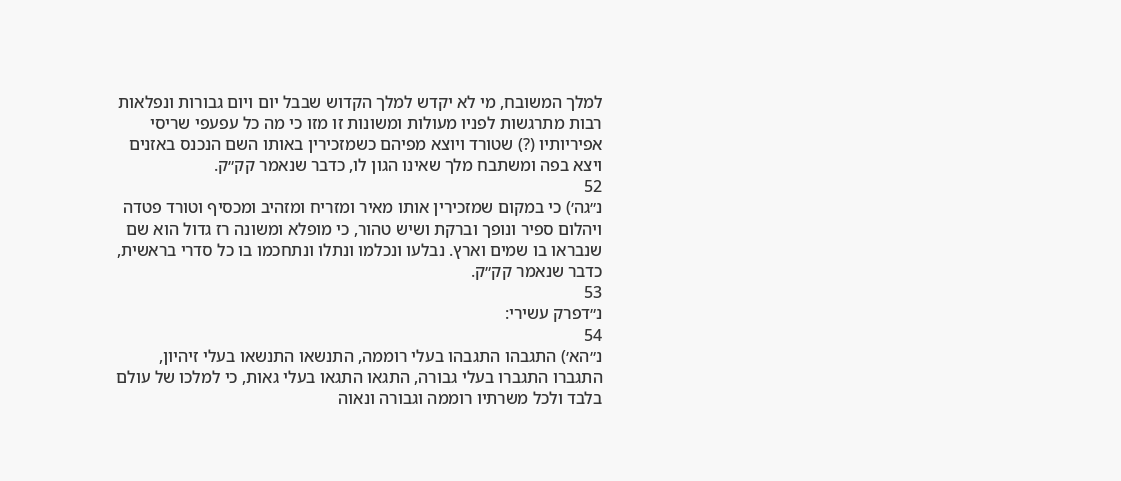למלך המשובח, מי לא יקדש למלך הקדוש שבבל יום ויום גבורות ונפלאות רבות מתרגשות לפניו מעולות ומשונות זו מזו כי מה כל עפעפי שריסי אפיריותיו (?) שטורד ויוצא מפיהם כשמזכירין באותו השם הנכנס באזנים ויצא בפה ומשתבח מלך שאינו הגון לו, כדבר שנאמר קק״ק.
52
נ״גה׳) כי במקום שמזכירין אותו מאיר ומזריח ומזהיב ומכסיף וטורד פטדה ויהלום ספיר ונופך וברקת ושיש טהור, כי מופלא ומשונה רז גדול הוא שם שנבראו בו שמים וארץ. נבלעו ונכלמו ונתלו ונתחכמו בו כל סדרי בראשית, כדבר שנאמר קק״ק.
53
נ״דפרק עשירי:
54
נ״הא׳) התגבהו התגבהו בעלי רוממה, התנשאו התנשאו בעלי זיהיון, התגברו התגברו בעלי גבורה, התגאו התגאו בעלי גאות, כי למלכו של עולם בלבד ולכל משרתיו רוממה וגבורה ונאוה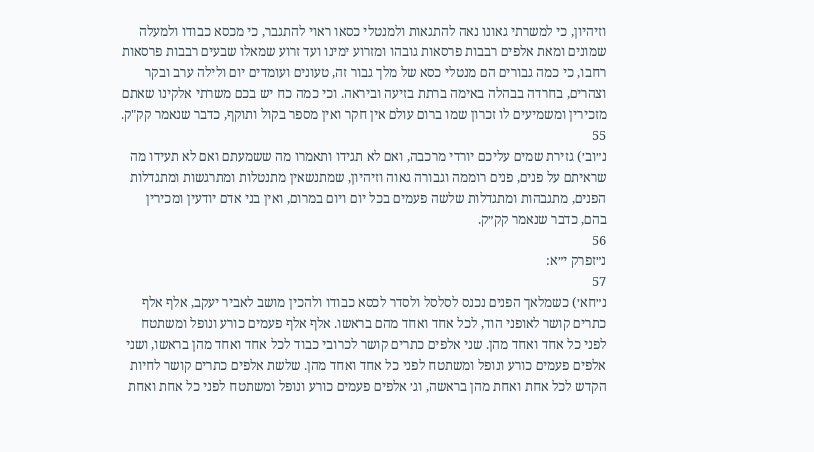וזיהיון, כי למשרתי גאונו נאה להתגאות ולמנטלי כסאו ראוי להתגבר, כי מכסא כבודו ולמעלה שמונים ומאת אלפים רבבות פרסאות גובהו ומזרוע ימינו ועד זרוע שמאלו שבעים רבבות פרסאות רחבו, כי כמה גבורים הם מנטלי כסא של מלך גבור זה, טעונים ועומדים יום ולילה ערב ובקר וצהרים, בחרדה בבהלה באימה ברתת בזיעה וביראה. וכי כמה כח יש בכם משרתי אלקינו שאתם מזכירין ומשמיעים לו זכרון שמו ברום עולם אין חקר ואין מספר בקול ותוקף, כדבר שנאמר קק"ק.
55
נ״וב׳) גזירת שמים עליכם יורדי מרכבה, ואם לא תגידו ותאמרו מה ששמעתם ואם לא תעידו מה שראיתם על פנים, פנים רוממה וגבורה גאוה וזיהיון, שמתנשאין מתנטלות ומתרגשות ומתגדלות הפנים, מתגבהות ומתגדלות שלשה פעמים בכל יום ויום במרום, ואין בני אדם יודעין ומכירין בהם, כדבר שנאמר קק״ק.
56
נ״זפרק י״א:
57
נ״חא׳) כשמלאך הפנים נכנס לסלסל ולסדר לכסא כבודו ולהכין מושב לאביר יעקב, אלף אלף כתרים קושר לאופני הוד, לכל אחד ואחד מהם בראשו. אלף אלף פעמים כורע ונופל ומשתטח לפני כל אחד ואחד מהן. שני אלפים כתרים קושר לכרובי כבוד לכל אחד ואחד מהן בראשו, ושני אלפים פעמים כורע ונופל ומשתטח לפני כל אחד ואחד מהן. שלשת אלפים כתרים קושר לחיות הקדש לכל אחת ואחת מהן בראשה, וג׳ אלפים פעמים כורע ונופל ומשתטח לפני כל אחת ואחת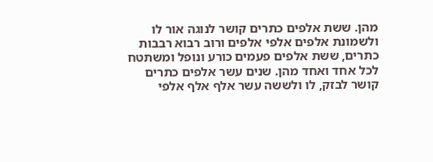מהן. ששת אלפים כתרים קושר לנוגה אור לו ולשמונת אלפים אלפי אלפים ורוב רבוא רבבות כתרים, ששת אלפים פעמים כורע ונופל ומשתטח לכל אחד ואחד מהן. שנים עשר אלפים כתרים קושר לבזק, לו ולששה עשר אלף אלף אלפי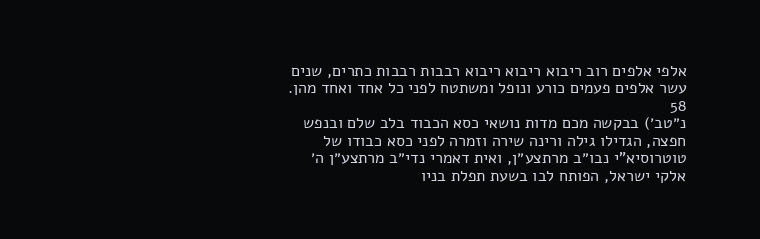אלפי אלפים רוב ריבוא ריבוא ריבוא רבבות רבבות כתרים, שנים עשר אלפים פעמים כורע ונופל ומשתטח לפני כל אחד ואחד מהן.
58
נ״טב׳) בבקשה מכם מדות נושאי כסא הכבוד בלב שלם ובנפש חפצה, הגדילו גילה ורינה שירה וזמרה לפני כסא כבודו של טוטרוסיא"י נבו״ב מרתצע״ן, ואית דאמרי נדי״ב מרתצע״ן ה׳ אלקי ישראל, הפותח לבו בשעת תפלת בניו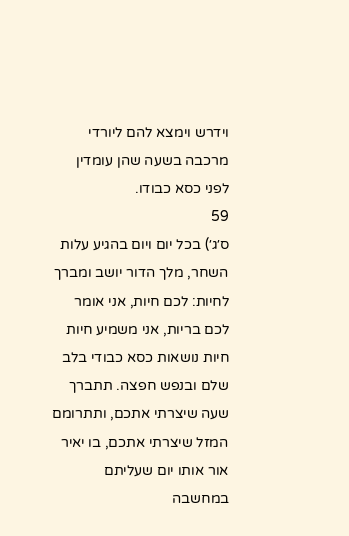וידרש וימצא להם ליורדי מרכבה בשעה שהן עומדין לפני כסא כבודו.
59
ס׳ג׳) בכל יום ויום בהגיע עלות השחר, מלך הדור יושב ומברך לחיות: לכם חיות, אני אומר לכם בריות, אני משמיע חיות חיות נושאות כסא כבודי בלב שלם ובנפש חפצה. תתברך שעה שיצרתי אתכם, ותתרומם המזל שיצרתי אתכם, בו יאיר אור אותו יום שעליתם במחשבה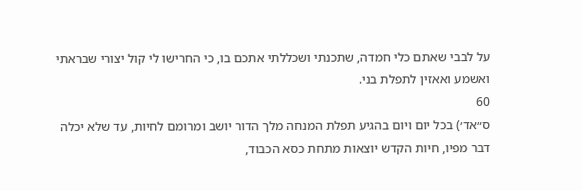על לבבי שאתם כלי חמדה, שתכנתי ושכללתי אתכם בו, כי החרישו לי קול יצורי שבראתי ואשמע ואאזין לתפלת בני.
60
ס״אד׳) בכל יום ויום בהגיע תפלת המנחה מלך הדור יושב ומרומם לחיות, עד שלא יכלה דבר מפיו, חיות הקדש יוצאות מתחת כסא הכבוד,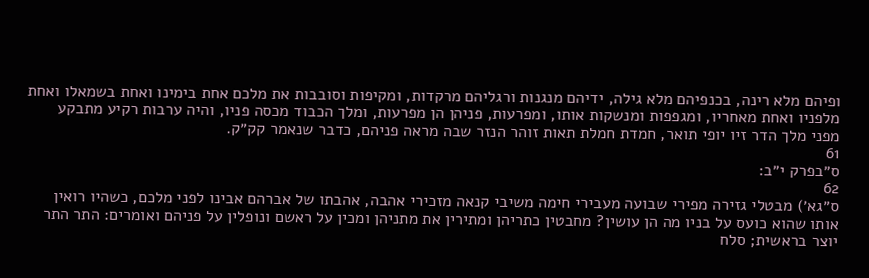ופיהם מלא רינה, בכנפיהם מלא גילה, ידיהם מנגנות ורגליהם מרקדות, ומקיפות וסובבות את מלכם אחת בימינו ואחת בשמאלו ואחת מלפניו ואחת מאחריו, ומגפפות ומנשקות אותו, ומפרעות, פניהן הן מפרעות, ומלך הכבוד מכסה פניו, והיה ערבות רקיע מתבקע מפני מלך הדר זיו יופי תואר, חמדת חמלת תאות זוהר הנזר שבה מראה פניהם, כדבר שנאמר קק״ק.
61
ס״בפרק י״ב:
62
ס״גא׳) מבטלי גזירה מפירי שבועה מעבירי חימה משיבי קנאה מזכירי אהבה, אהבתו של אברהם אבינו לפני מלכם, כשהיו רואין אותו שהוא כועס על בניו מה הן עושין? מחבטין כתריהן ומתירין את מתניהן ומכין על ראשם ונופלין על פניהם ואומרים: התר התר יוצר בראשית; סלח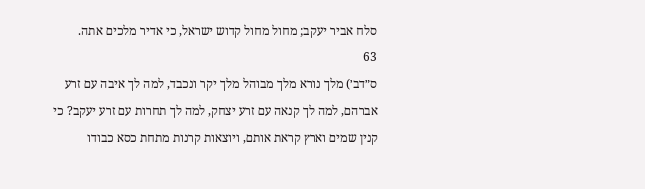סלח אביר יעקב; מחול מחול קדוש ישראל, כי אדיר מלכים אתה.
63
ס״דב׳) מלך נורא מלך מבוהל מלך יקר ונכבד, למה לך איבה עם זרע אברהם, למה לך קנאה עם זרע יצחק, למה לך תחרות עם זרע יעקב? כי קנין שמים וארץ קראת אותם, ויוצאות קרנות מתחת כסא כבודו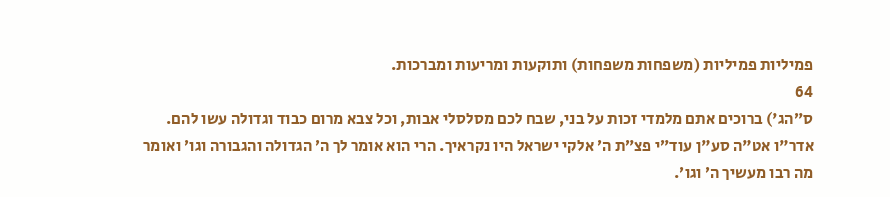פמיליות פמיליות (משפחות משפחות) ותוקעות ומריעות ומברכות.
64
ס״הג') ברוכים אתם מלמדי זכות על בני, שבח לכם מסלסלי אבות, וכל צבא מרום כבוד וגדולה עשו להם. אדר"ו אט"ה סע"ן עוד״י פצ״ת ה׳ אלקי ישראל היו נקראיך. הרי הוא אומר לך ה׳ הגדולה והגבורה וגו׳ ואומר מה רבו מעשיך ה׳ וגו׳.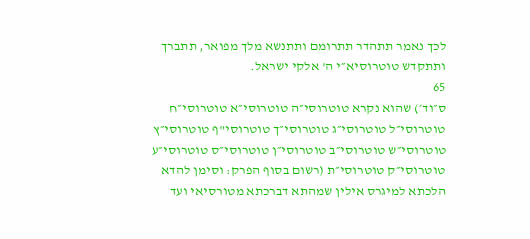לכך נאמר תתהדר תתרומם ותתנשא מלך מפואר, תתברך ותתקדש טוטרוסיא״י ה' אלקי ישראל.
65
ס״וד׳) שהוא נקרא טוטרוסי״ה טוטרוסי״א טוטרוסי״ח טוטרוסי״ל טוטרוסי״ג טוטרוסי״ך טוטרוסי"ף טוטרוסי״ץ טוטרוסי״ש טוטרוסי״ב טוטרוסי״ן טוטרוסי״ס טוטרוסי״ע טוטרוסי״ק טוטרוסי״ת (רשום בסוף הפרק: וסימן להדא הלכתא למיגרס אילין שמהתא דברכתא מטורסיאי ועד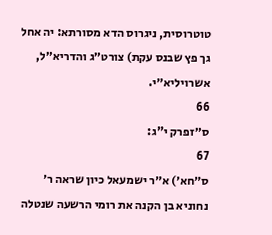טוטרוסית, ניגרוס הדא מסורתא: יה אחל גך פץ שבנס עקת) צורט״ג והדריא״ל, אשרויליא״י.
66
ס״זפרק י"ג:
67
ס״חא׳) א״ר ישמעאל כיון שראה ר׳ נחוניא בן הקנה את רומי הרשעה שנטלה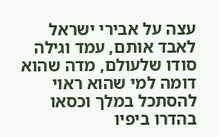עצה על אבירי ישראל לאבד אותם, עמד וגילה סודו שלעולם, מדה שהוא דומה למי שהוא ראוי להסתכל במלך וכסאו בהדרו ביפיו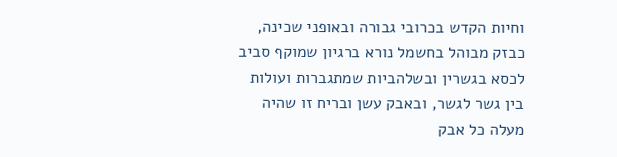וחיות הקדש בכרובי גבורה ובאופני שכינה, כבזק מבוהל בחשמל נורא ברגיון שמוקף סביב לכסא בגשרין ובשלהביות שמתגברות ועולות בין גשר לגשר, ובאבק עשן ובריח זו שהיה מעלה כל אבק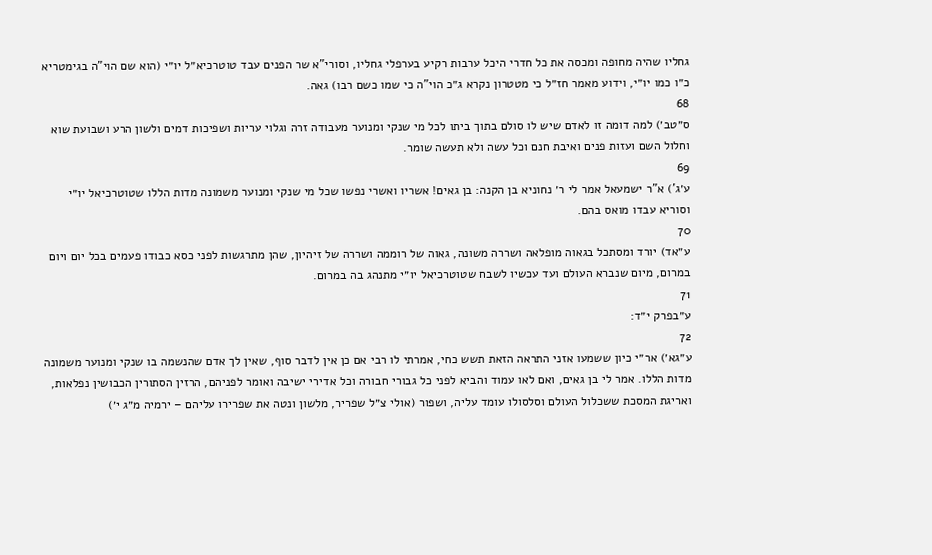גחליו שהיה מחופה ומכסה את כל חדרי היכל ערבות רקיע בערפלי גחליו, וסורי"א שר הפנים עבד טוטרכיא״ל יו״י (הוא שם הוי"ה בגימטריא כ״ו כמו יו״י, וידוע מאמר חז״ל כי מטטרון נקרא ג״כ הוי"ה כי שמו כשם רבו) גאה.
68
ס״טב׳) למה דומה זו לאדם שיש לו סולם בתוך ביתו לכל מי שנקי ומנוער מעבודה זרה וגלוי עריות ושפיכות דמים ולשון הרע ושבועת שוא וחלול השם ועזות פנים ואיבת חנם וכל עשה ולא תעשה שומר.
69
ע׳ג') א"ר ישמעאל אמר לי ר׳ נחוניא בן הקנה: בן גאים! אשריו ואשרי נפשו שכל מי שנקי ומנוער משמונה מדות הללו שטוטרכיאל יו״י וסוריא עבדו מואס בהם.
70
ע״אד) יורד ומסתכל בגאוה מופלאה ושררה משונה, גאוה של רוממה ושררה של זיהיון, שהן מתרגשות לפני כסא כבודו פעמים בכל יום ויום במרום, מיום שנברא העולם ועד עכשיו לשבח שטוטרכיאל יו״י מתנהג בה במרום.
71
ע״בפרק י״ד:
72
ע״גא׳) אר״י כיון ששמעו אזני התראה הזאת תשש כחי, אמרתי לו רבי אם כן אין לדבר סוף, שאין לך אדם שהנשמה בו שנקי ומנוער משמונה מדות הללו. אמר לי בן גאים, ואם לאו עמוד והביא לפני כל גבורי חבורה וכל אדירי ישיבה ואומר לפניהם, הרזין הסתורין הכבושין נפלאות, ואריגת המסכת ששכלול העולם וסלסולו עומד עליה, ושפור (אולי צ״ל שפריר, מלשון ונטה את שפרירו עליהם – ירמיה מ״ג י׳)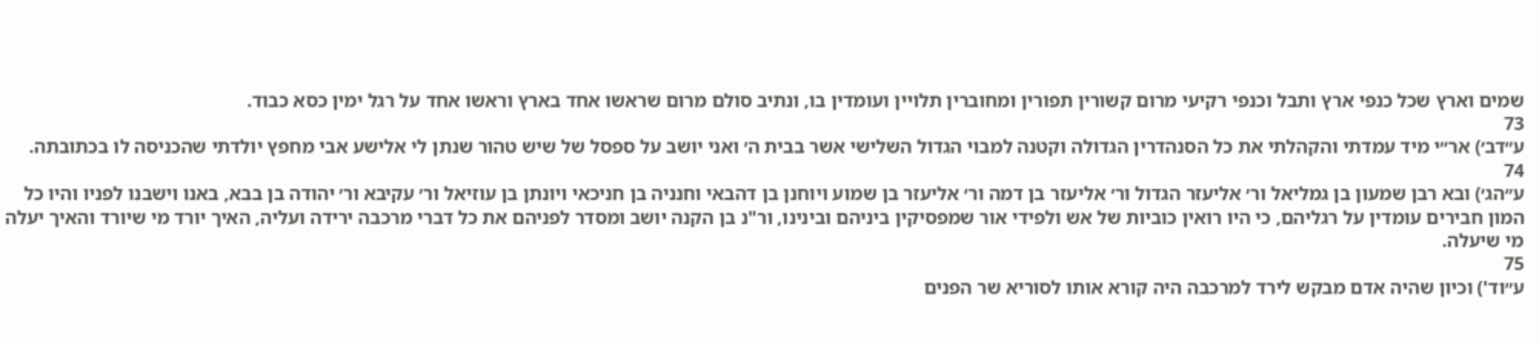שמים וארץ שכל כנפי ארץ ותבל וכנפי רקיעי מרום קשורין תפורין ומחוברין תלויין ועומדין בו, ונתיב סולם מרום שראשו אחד בארץ וראשו אחד על רגל ימין כסא כבוד.
73
ע״דב׳) אר״י מיד עמדתי והקהלתי את כל הסנהדרין הגדולה וקטנה למבוי הגדול השלישי אשר בבית ה׳ ואני יושב על ספסל של שיש טהור שנתן לי אלישע אבי מחפץ יולדתי שהכניסה לו בכתובתה.
74
ע״הג׳) ובא רבן שמעון בן גמליאל ור׳ אליעזר הגדול ור׳ אליעזר בן דמה ור׳ אליעזר בן שמוע ויוחנן בן דהבאי וחנניה בן חניכאי ויונתן בן עוזיאל ור׳ עקיבא ור׳ יהודה בן בבא, באנו וישבנו לפניו והיו כל המון חבירים עומדין על רגליהם, כי היו רואין כוביות של אש ולפידי אור שמפסיקין ביניהם ובינינו, ור"נ בן הקנה יושב ומסדר לפניהם את כל דברי מרכבה ירידה ועליה, האיך יורד מי שיורד והאיך יעלה מי שיעלה.
75
ע״וד') וכיון שהיה אדם מבקש לירד למרכבה היה קורא אותו לסוריא שר הפנים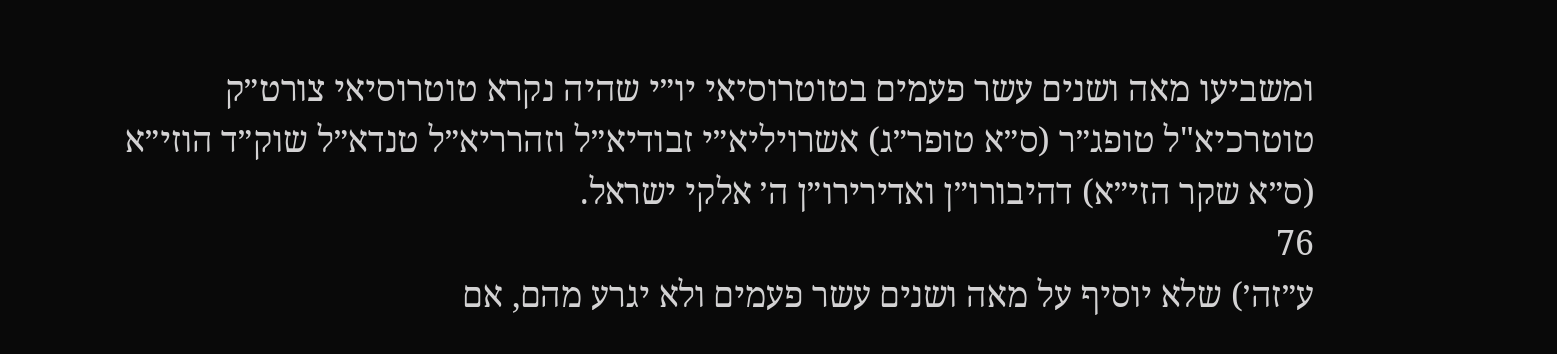ומשביעו מאה ושנים עשר פעמים בטוטרוסיאי יו״י שהיה נקרא טוטרוסיאי צורט״ק טוטרכיא"ל טופג״ר (ס״א טופר״ג) אשרויליא״י זבודיא״ל וזהרריא״ל טנדא״ל שוק״ד הוזי״א (ס״א שקר הזי״א) דהיבורו״ן ואדירירו״ן ה׳ אלקי ישראל.
76
ע״זה׳) שלא יוסיף על מאה ושנים עשר פעמים ולא יגרע מהם, אם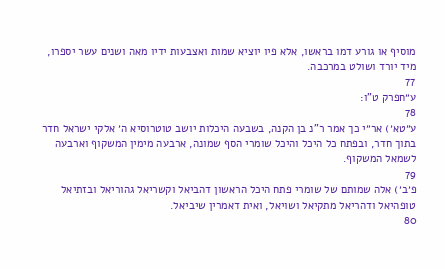מוסיף או גורע דמו בראשו, אלא פיו יוציא שמות ואצבעות ידיו מאה ושנים עשר יספרו, מיד יורד ושולט במרכבה.
77
ע״חפרק ט"ו:
78
ע״טא׳) אר״י כך אמר ר"נ בן הקנה, בשבעה היכלות יושב טוטרוסיא ה׳ אלקי ישראל חדר בתוך חדר, ובפתח כל היכל והיכל שומרי הסף שמונה, ארבעה מימין המשקוף וארבעה לשמאל המשקוף.
79
פ׳ב׳) אלה שמותם של שומרי פתח היכל הראשון דהביאל וקשריאל גהוריאל ובזתיאל טופהיאל ודהריאל מתקיאל ושויאל, ואית דאמרין שיביאל.
80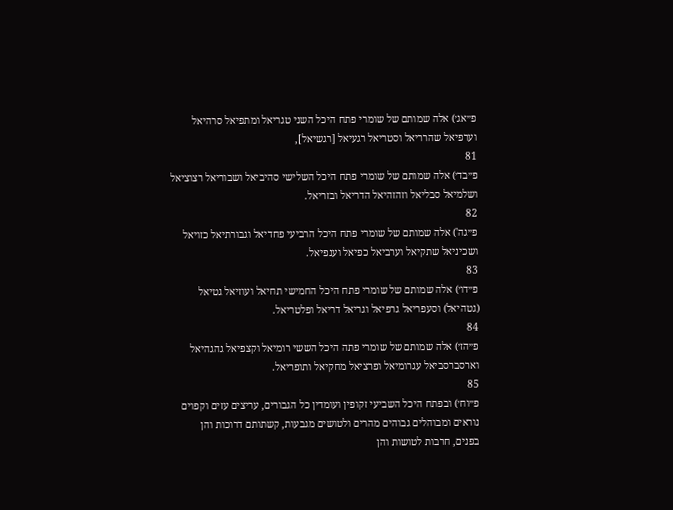פ״אג׳) אלה שמותם של שומרי פתח היכל השני טגריאל ומתפיאל סרהיאל וערפיאל שהרריאל וסטריאל רגעיאל [רגשיאל],
81
פ״בד׳) אלה שמותם של שומרי פתח היכל השלישי סהיביאל ושבוריאל רצוציאל ושלמיאל סבליאל וזהזהיאל הדריאל ובזריאל.
82
פ״גה') אלה שמותם של שומרי פתח היכל הרביעי פחדיאל וגבורתיאל כזויאל ושכיניאל שתקיאל וערביאל כפיאל וענפיאל.
83
פ״דו׳) אלה שמותם של שומרי פתח היכל החמישי תחיאל ועוזיאל גטיאל (גטהיאל) וסעפריאל גרפיאל וגריאל דריאל ופלטריאל.
84
פ״הז׳) אלה שמותם של שומרי פתה היכל הששי רומיאל וקצפיאל גהגהיאל וארסברסביאל עגרומיאל ופרציאל מחקיאל ותופריאל.
85
פ״וח׳) ובפתח היכל השביעי זקופין ועומדין כל הגבורים, עריצים עזים וקפוים נוראים ומבוהלים גבוהים מהרים ולטושים מגבעות, קשתותם דרוכות והן בפנים, חרבות לטושות והן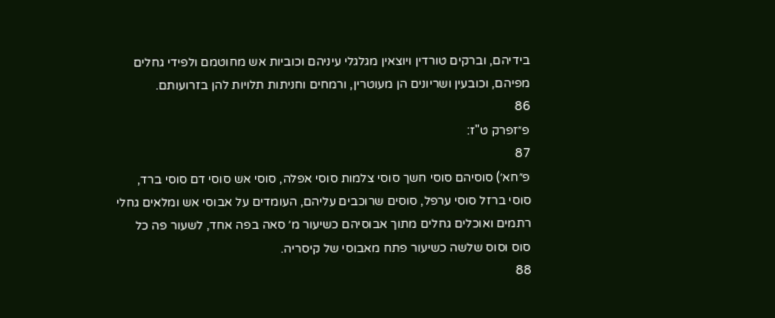בידיהם, וברקים טורדין ויוצאין מגלגלי עיניהם וכוביות אש מחוטמם ולפידי גחלים מפיהם, וכובעין ושריונים הן מעוטרין, ורמחים וחניתות תלויות להן בזרועותם.
86
פ״זפרק ט"ז:
87
פ״חא׳) סוסיהם סוסי חשך סוסי צלמות סוסי אפלה, סוסי אש סוסי דם סוסי ברד, סוסי ברזל סוסי ערפל, סוסים שרוכבים עליהם, העומדים על אבוסי אש ומלאים גחלי רתמים ואוכלים גחלים מתוך אבוסיהם כשיעור מ׳ סאה בפה אחד, לשעור פה כל סוס וסוס שלשה כשיעור פתח מאבוסי של קיסריה.
88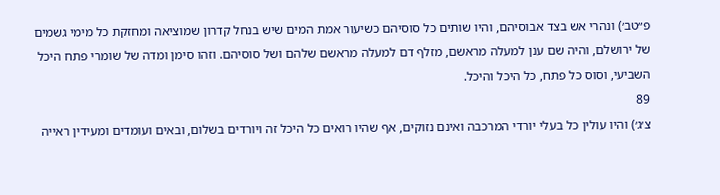פ״טב׳) ונהרי אש בצד אבוסיהם, והיו שותים כל סוסיהם כשיעור אמת המים שיש בנחל קדרון שמוציאה ומחזקת כל מימי גשמים של ירושלם, והיה שם ענן למעלה מראשם, מזלף דם למעלה מראשם שלהם ושל סוסיהם. וזהו סימן ומדה של שומרי פתח היכל השביעי, וסוס כל פתח, כל היכל והיכל.
89
צ׳ג׳) והיו עולין כל בעלי יורדי המרכבה ואינם נזוקים, אף שהיו רואים כל היכל זה ויורדים בשלום, ובאים ועומדים ומעידין ראייה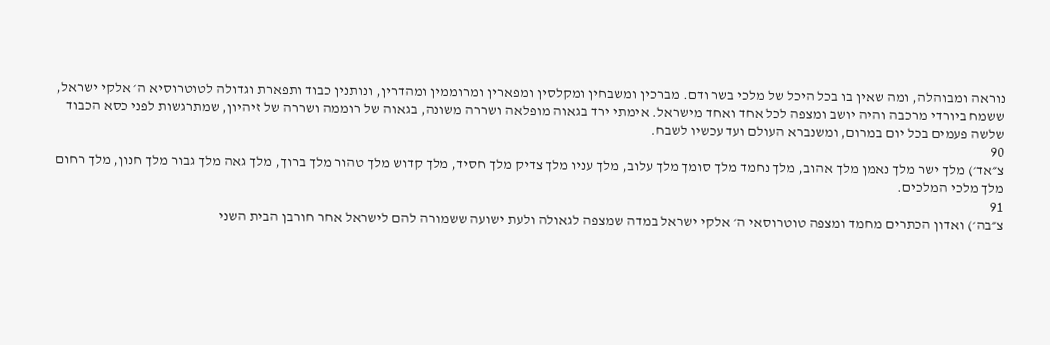נוראה ומבוהלה, ומה שאין בו בכל היכל של מלכי בשר ודם. מברכין ומשבחין ומקלסין ומפארין ומרוממין ומהדרין, ונותנין כבוד ותפארת וגדולה לטוטרוסיא ה׳ אלקי ישראל, ששמח ביורדי מרכבה והיה יושב ומצפה לכל אחד ואחד מישראל. אימתי ירד בגאוה מופלאה ושררה משונה, בגאוה של רוממה ושררה של זיהיון, שמתרגשות לפני כסא הכבוד שלשה פעמים בכל יום במרום, ומשנברא העולם ועד עכשיו לשבח.
90
צ״אד׳) מלך ישר מלך נאמן מלך אהוב, מלך נחמד מלך סומך מלך עלוב, מלך עניו מלך צדיק מלך חסיד, מלך קדוש מלך טהור מלך ברוך, מלך גאה מלך גבור מלך חנון, מלך רחום מלך מלכי המלכים.
91
צ״בה׳) ואדון הכתרים מחמד ומצפה טוטרוסאי ה׳ אלקי ישראל במדה שמצפה לגאולה ולעת ישועה ששמורה להם לישראל אחר חורבן הבית השני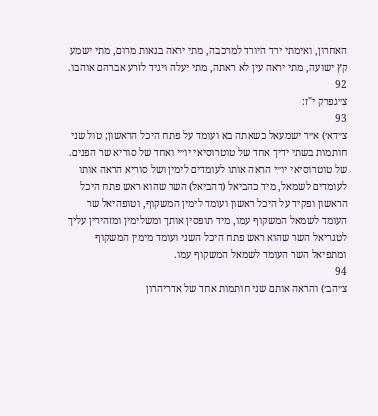האחרון, ואימתי ירד היורד למרכבה, מתי יראה בגאות מרום, מתי ישמע קץ ישועה, מתי יראה עין לא ראתה, מתי יעלה ויגיד לזרע אברהם אוהבו.
92
צ״גפרק י"ז:
93
צ״דא׳) א״ר ישמעאל כשאתה בא ועומד על פתח היכל הראשון; טול שני חותמות בשתי ידיך אחד של טוטרוסיאי יו״י ואחד של סוריא שר הפנים. של טוטרוסיאי יו״י הראה אותו לעומדים לימין ושל סוריא הראה אותו לעומדים לשמאל, מיד כהביאל (דהביאל) השר שהוא ראש פתח היכל הראשון ופקיד על היכל ראשון ועומד לימין המשקוף, וטופהיאל שר העומד לשמאל המשקוף עמו, מיד תופסין אותך ומשלימין ומזהירין עליך לטגריאל השר שהוא ראש פתח היכל השני ועומד מימין המשקוף ומתפיאל השר העומד לשמאל המשקוף עמו.
94
צ״הב׳) והראה אותם שני חותמות אחד של אדריהרון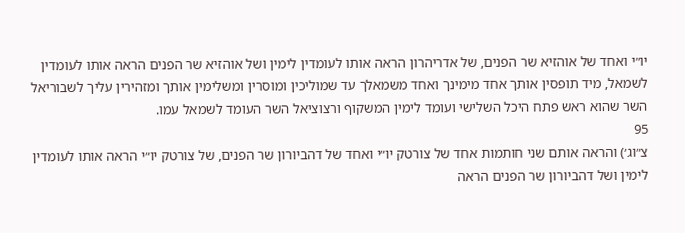יו״י ואחד של אוהזיא שר הפנים, של אדריהרון הראה אותו לעומדין לימין ושל אוהזיא שר הפנים הראה אותו לעומדין לשמאל, מיד תופסין אותך אחד מימינך ואחד משמאלך עד שמוליכין ומוסרין ומשלימין אותך ומזהירין עליך לשבוריאל השר שהוא ראש פתח היכל השלישי ועומד לימין המשקוף ורצוציאל השר העומד לשמאל עמו.
95
צ״וג׳) והראה אותם שני חותמות אחד של צורטק יו״י ואחד של דהביורון שר הפנים, של צורטק יו״י הראה אותו לעומדין לימין ושל דהביורון שר הפנים הראה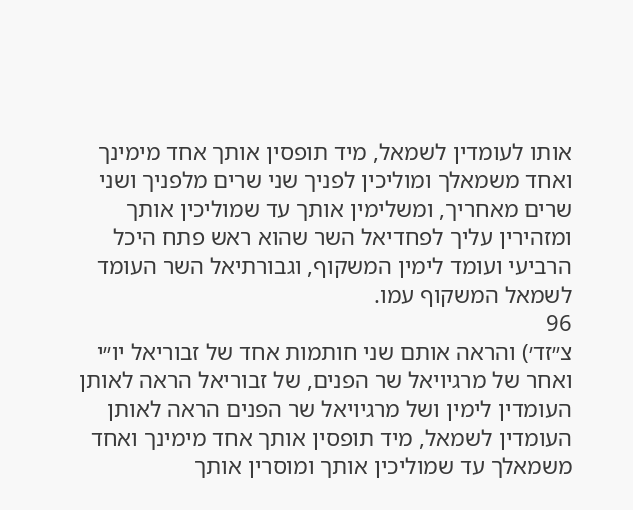אותו לעומדין לשמאל, מיד תופסין אותך אחד מימינך ואחד משמאלך ומוליכין לפניך שני שרים מלפניך ושני שרים מאחריך, ומשלימין אותך עד שמוליכין אותך ומזהירין עליך לפחדיאל השר שהוא ראש פתח היכל הרביעי ועומד לימין המשקוף, וגבורתיאל השר העומד לשמאל המשקוף עמו.
96
צ״זד׳) והראה אותם שני חותמות אחד של זבוריאל יו״י ואחר של מרגיויאל שר הפנים, של זבוריאל הראה לאותן העומדין לימין ושל מרגיויאל שר הפנים הראה לאותן העומדין לשמאל, מיד תופסין אותך אחד מימינך ואחד משמאלך עד שמוליכין אותך ומוסרין אותך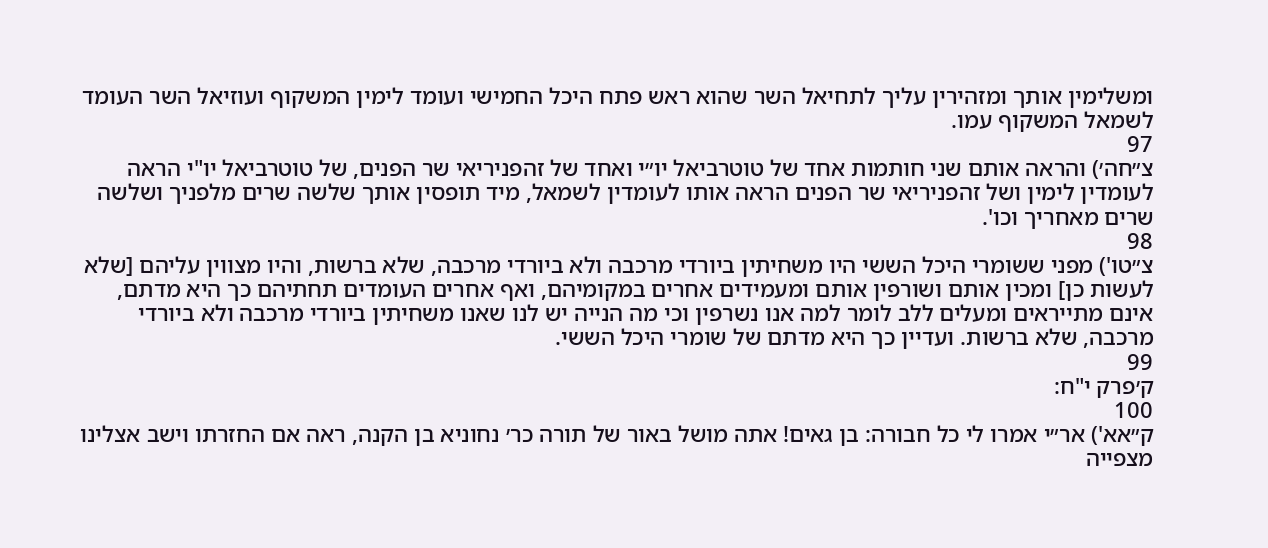ומשלימין אותך ומזהירין עליך לתחיאל השר שהוא ראש פתח היכל החמישי ועומד לימין המשקוף ועוזיאל השר העומד לשמאל המשקוף עמו.
97
צ״חה׳) והראה אותם שני חותמות אחד של טוטרביאל יו״י ואחד של זהפניריאי שר הפנים, של טוטרביאל יו"י הראה לעומדין לימין ושל זהפניריאי שר הפנים הראה אותו לעומדין לשמאל, מיד תופסין אותך שלשה שרים מלפניך ושלשה שרים מאחריך וכו'.
98
צ״טו') מפני ששומרי היכל הששי היו משחיתין ביורדי מרכבה ולא ביורדי מרכבה, שלא ברשות, והיו מצווין עליהם [שלא לעשות כן] ומכין אותם ושורפין אותם ומעמידים אחרים במקומיהם, ואף אחרים העומדים תחתיהם כך היא מדתם, אינם מתייראים ומעלים ללב לומר למה אנו נשרפין וכי מה הנייה יש לנו שאנו משחיתין ביורדי מרכבה ולא ביורדי מרכבה, שלא ברשות. ועדיין כך היא מדתם של שומרי היכל הששי.
99
ק׳פרק י"ח:
100
ק״אא') אר״י אמרו לי כל חבורה: בן גאים! אתה מושל באור של תורה כר׳ נחוניא בן הקנה, ראה אם החזרתו וישב אצלינו מצפייה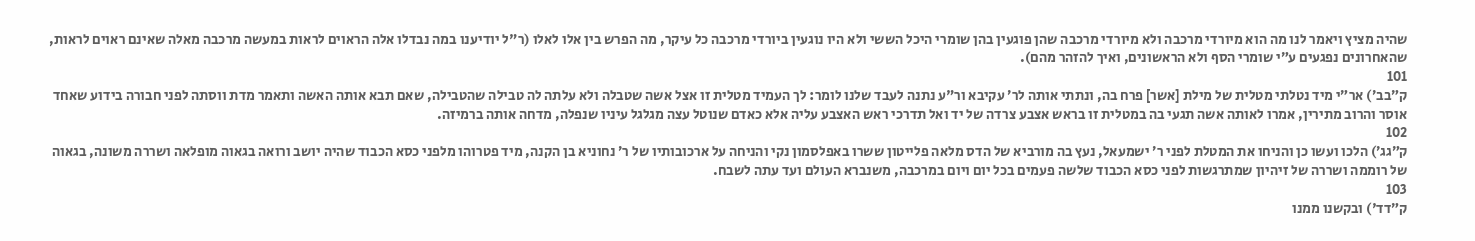שהיה מציץ ויאמר לנו מה הוא מיורדי מרכבה ולא מיורדי מרכבה שהן פוגעין בהן שומרי היכל הששי ולא היו נוגעין ביורדי מרכבה כל עיקר, מה הפרש בין אלו לאלו (ר"ל יודיענו במה נבדלו אלה הראוים לראות במעשה מרכבה מאלה שאינם ראוים לראות, שהאחרונים נפגעים ע״י שומרי הסף ולא הראשונים, ואיך להזהר מהם).
101
ק״בב׳) אר״י מיד נטלתי מטלית של מילת [אשר] פרח בה, ונתתי אותה לר׳ עקיבא ור"ע נתנה לעבד שלנו לומר: לך העמיד מטלית זו אצל אשה שטבלה ולא עלתה לה טבילה שהטבילה, שאם תבא אותה האשה ותאמר מדת ווסתה לפני חבורה בידוע שאחד אוסר והרוב מתירין, אמרו לאותה אשה תגעי בה במטלית זו בראש אצבע צרדה של יד ואל תדרכי ראש האצבע עליה אלא כאדם שנוטל עצה מגלגל עיניו שנפלה, מדחה אותה ברמיזה.
102
ק״גג׳) הלכו ועשו כן והניחו את המטלת לפני ר׳ ישמעאל, נעץ בה מורביא של הדס מלאה פלייטון ששרו באפלסמון נקי והניחה על ארכובותיו של ר׳ נחוניא בן הקנה, מיד פטרוהו מלפני כסא הכבוד שהיה יושב ורואה בגאוה מופלאה ושררה משונה, בגאוה של רוממה ושררה של זיהיון שמתרגשות לפני כסא הכבוד שלשה פעמים בכל יום ויום במרכבה, משנברא העולם ועד עתה לשבח.
103
ק״דד') ובקשנו ממנו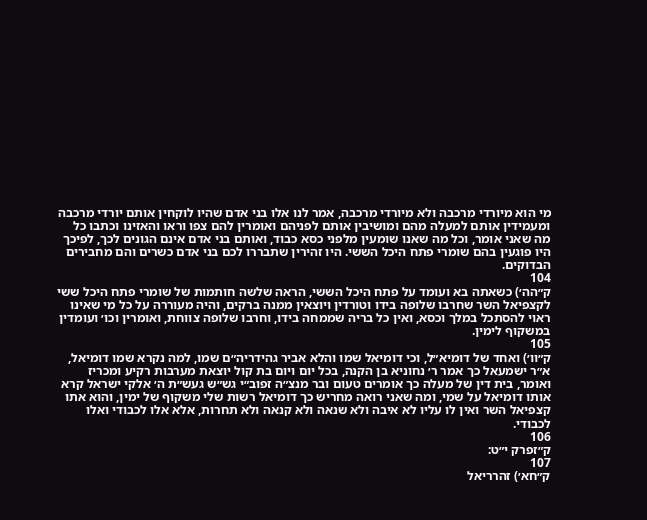מי הוא מיורדי מרכבה ולא מיורדי מרכבה, אמר לנו אלו בני אדם שהיו לוקחין אותם יורדי מרכבה ומעמידין אותם למעלה מהם ומושיבין אותם לפניהם ואומרין להם צפו וראו והאזינו וכתבו כל מה שאני אומר, וכל מה שאנו שומעין מלפני כסא כבוד, ואותם בני אדם אינם הגונים לכך, לפיכך היו פוגעין בהם שומרי פתח היכל הששי. היו זהירין שתבררו לכם בני אדם כשרים והם מחבירים הבדוקים.
104
ק״הה׳) כשאתה בא ועומד על פתח היכל הששי, הראה שלשה חותמות של שומרי פתח היכל ששי לקצפיאל השר שחרבו שלופה בידו וטורדין ויוצאין ממנה ברקים, והיה מעוררה על כל מי שאינו ראוי להסתכל במלך וכסא, ואין כל בריה שממחה בידו, וחרבו שלופה צווחת, ואומרין וכו׳ ועומדין במשקוף לימין.
105
ק״וו׳) ואחד של דומיא״ל, וכי דומיאל שמו והלא אביר גהידריה״ם שמו, למה נקרא שמו דומיאל, א״ר ישמעאל כך אמר ר׳ נחוניא בן הקנה, בכל יום ויום בת קול יוצאת מערבות רקיע ומכריז ואומר, בית דין של מעלה כך אומרים טעום ובר מנצ״ה זפוב״י גש״ש געש״ת ה׳ אלקי ישראל קרא אותו דומיאל על שמי, ומה שאני רואה מחריש כך דומיאל רשות שלי משקוף של ימין, והוא אתו קצפיאל השר ואין לו עליו לא איבה ולא שנאה ולא קנאה ולא תחרות, אלא אלו לכבודי ואלו לכבודי.
106
ק״זפרק י״ט:
107
ק״חא׳) זהרריאל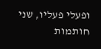ופעלי פעליו, שני חותמות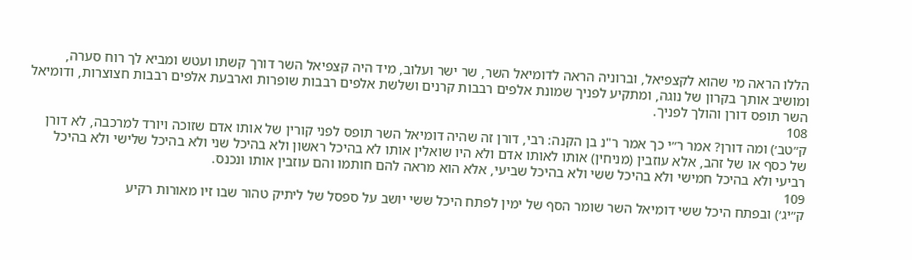הללו הראה מי שהוא לקצפיאל, וברוניה הראה לדומיאל השר, שר ישר ועלוב, מיד היה קצפיאל השר דורך קשתו ועטש ומביא לך רוח סערה, ומושיב אותך בקרון של נוגה, ומתקיע לפניך שמונת אלפים רבבות קרנים ושלשת אלפים רבבות שופרות וארבעת אלפים רבבות חצוצרות, ודומיאל השר תופס דורן והולך לפניך.
108
ק״טב׳) ומה דורן? אמר ר״י כך אמר ר"נ בן הקנה: רבי, דורן זה שהיה דומיאל השר תופס לפני קורין של אותו אדם שזוכה ויורד למרכבה, לא דורן של כסף או של זהב, אלא עוזבין (מניחין) אותו לאותו אדם ולא היו שואלין אותו לא בהיכל ראשון ולא בהיכל שני ולא בהיכל שלישי ולא בהיכל רביעי ולא בהיכל חמישי ולא בהיכל ששי ולא בהיכל שביעי, אלא הוא מראה להם חותמו והם עוזבין אותו ונכנס.
109
ק״יג׳) ובפתח היכל ששי דומיאל השר שומר הסף של ימין לפתח היכל ששי יושב על ספסל של ליתיק טהור שבו זיו מאורות רקיע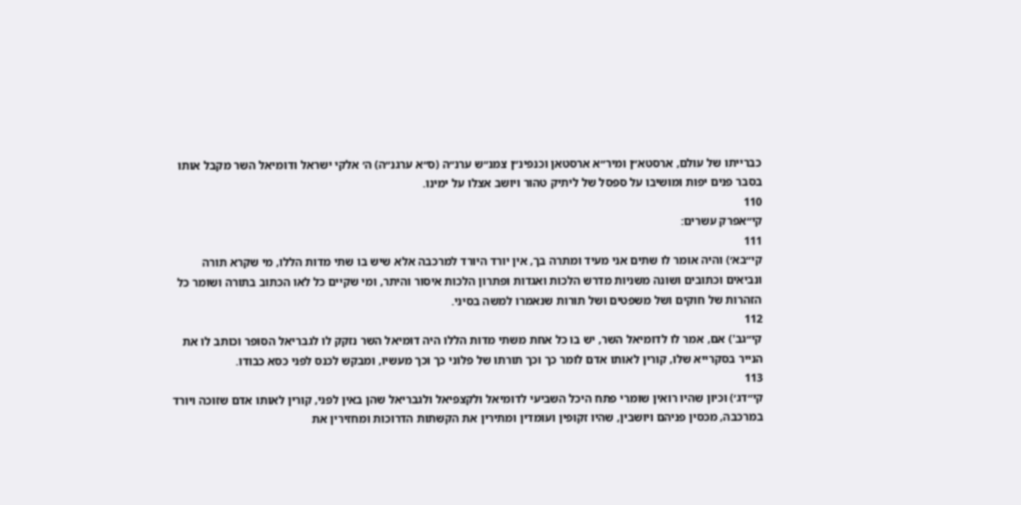כברייתו של עולם, ארסטא״ן ומיר״א ארסטאן וכנפינ״ן צמנ״ש ערנ״ה (ס״א ערגנ״ה) ה׳ אלקי ישראל ודומיאל השר מקבל אותו בסבר פנים יפות ומושיבו על ספסל של ליתיק טהור ויושב אצלו על ימינו.
110
קי״אפרק עשרים:
111
קי״בא׳) והיה אומר לו שתים אני מעיד ומתרה בך, אין יורד היורד למרכבה אלא שיש בו שתי מדות הללו, מי שקרא תורה ונביאים וכתובים ושונה משניות מדרש הלכות ואגדות ופתרון הלכות איסור והיתר, ומי שקיים כל לאו הכתוב בתורה ושומר כל הזהרות של חוקים ושל משפטים ושל תורות שנאמרו למשה בסיני.
112
קי״גב') אם, אמר לו לדומיאל השר, יש בו כל אחת משתי מדות הללו היה דומיאל השר נזקק לו לגבריאל הסופר וכותב לו את הנייר בסקרייא שלו, קורין לאותו אדם לומר כך וכך תורתו של פלוני כך וכך מעשיו, ומבקש לכנס לפני כסא כבודו.
113
קי״דג׳) וכיון שהיו רואין שומרי פתח היכל השביעי לדומיאל ולקצפיאל ולגבריאל שהן באין לפני, קורין לאותו אדם שזוכה ויורד במרכבה, מכסין פניהם ויושבין, שהיו זקופין ועומדין ומתירין את הקשתות הדרוכות ומחזירין את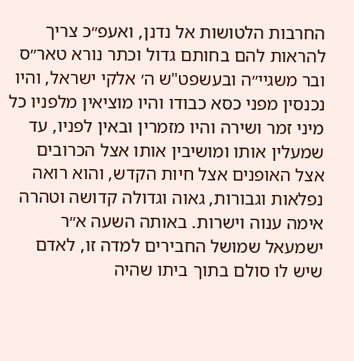החרבות הלטושות אל נדנן, ואעפ״כ צריך להראות להם בחותם גדול וכתר נורא טאר״ס ובר משגיי״ה ובעשפט"ש ה׳ אלקי ישראל, והיו נכנסין מפני כסא כבודו והיו מוציאין מלפניו כל מיני זמר ושירה והיו מזמרין ובאין לפניו, עד שמעלין אותו ומושיבין אותו אצל הכרובים אצל האופנים אצל חיות הקדש, והוא רואה נפלאות וגבורות, גאוה וגדולה קדושה וטהרה אימה ענוה וישרות. באותה השעה א״ר ישמעאל שמושל החבירים למדה זו, לאדם שיש לו סולם בתוך ביתו שהיה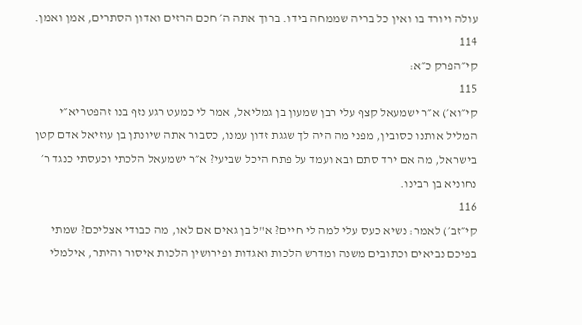עולה ויורד בו ואין כל בריה שממחה בידו. ברוך אתה ה׳ חכם הרזים ואדון הסתרים, אמן ואמן.
114
קי״הפרק כ״א:
115
קי״וא׳) א״ר ישמעאל קצף עלי רבן שמעון בן גמליאל, אמר לי כמעט רגע נזף בנו זהפטריא״י המליל אותנו כסובין, מפני מה היה לך שגגת זדון עמנו, כסבור אתה שיונתן בן עוזיאל אדם קטן בישראל, מה אם ירד סתם ובא ועמד על פתח היכל שביעי? א״ר ישמעאל הלכתי וכעסתי כנגד ר׳ נחוניא בן רבינו.
116
קי״זב׳) לאמר: נשיא כעס עלי למה לי חיים? א"ל בן גאים אם לאו, מה כבודי אצליכם? שמתי בפיכם נביאים וכתובים משנה ומדרש הלכות ואגדות ופירושין הלכות איסור והיתר, אילמלי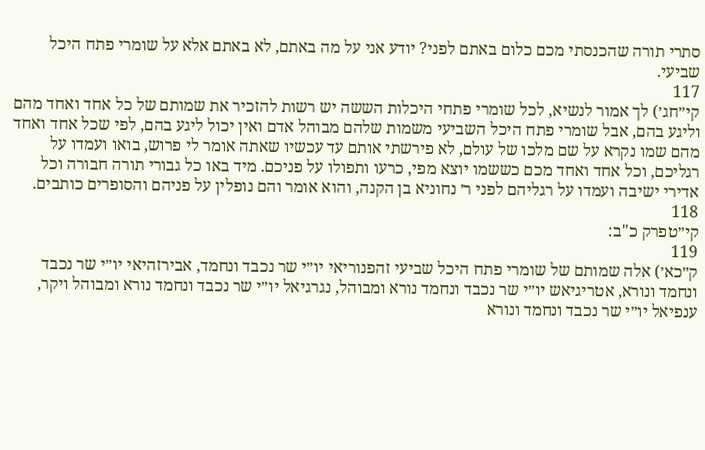סתרי תורה שהכנסתי מכם כלום באתם לפני? יודע אני על מה באתם, לא באתם אלא על שומרי פתח היכל שביעי.
117
קי״חג׳) לך אמור לנשיא, לכל שומרי פתחי היכלות הששה יש רשות להזכיר את שמותם של כל אחד ואחד מהם וליגע בהם, אבל שומרי פתח היכל השביעי משמות שלהם מבוהל אדם ואין יכול ליגע בהם, לפי שכל אחד ואחד מהם שמו נקרא על שם מלכו של עולם, לא פירשתי אותם עד עכשיו שאתה אומר לי פרוש, בואו ועמדו על רגליכם, וכל אחד ואחד מכם כששמו יוצא מפי, כרעו ותפולו על פניכם. מיד באו כל גבורי תורה חבורה וכל אדירי ישיבה ועמדו על רגליהם לפני ר׳ נחוניא בן הקנה, והוא אומר והם נופלין על פניהם והסופרים כותבים.
118
קי״טפרק כ"ב:
119
ק״כא׳) אלה שמותם של שומרי פתח היכל שביעי זהפנוריאי יו״י שר נכבד ונחמד, אבירזהיאי יו״י שר נכבד ונחמד ונורא, אטריגיאש יו״י שר נכבד ונחמד נורא ומבוהל, נגרגיאל יו״י שר נכבד ונחמד נורא ומבוהל ויקר, ענפיאל יו״י שר נכבד ונחמד ונורא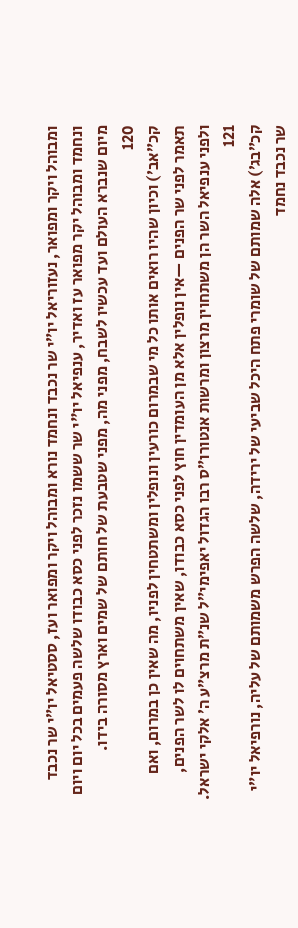ומבוהל ויקר ומפואר, נעזוריאל יו״י שר נכבד ונחמד נורא ומבוהל ויקר ומפואר ועז, ססטיאל יו״י שר נכבד ונחמד ומבוהל יקר מפואר עז ואדיר, ענפיאל יו"י שר ששמו נזכר לפני כסא כבודו שלשה פעמים בכל יום ויום מיום שנברא העולם ועד עכשיו לשבח, מפני מה, מפני שטבעת של חותם של שמים וארץ מסורה בידו.
120
קכ״אב׳) וכיון שהיו רואים אותו כל מי שבמרום כורעין ונופלין ומשתטחין לפניו, מה שאין כן במרום, ואם תאמר לפני שר הפנים —אין נופלין אלא מן העומדין חוץ לפני כסא כבודו, שאין משתחוים לו לשר הפנים, ולפני ענפיאל השר הן משתחוין מרצון ומרשות אנטורו״ס רבו הגדול יאפימי״ל שנ״ת מרצ״ע ה׳ אלקי ישראל.
121
קכ״בג׳) אלה שמותם של שומרי פתח היכל שביעי של ירידה, שלשה הפרש משמותם של עליה, נורפיאל יו״י שר נכבד נחמד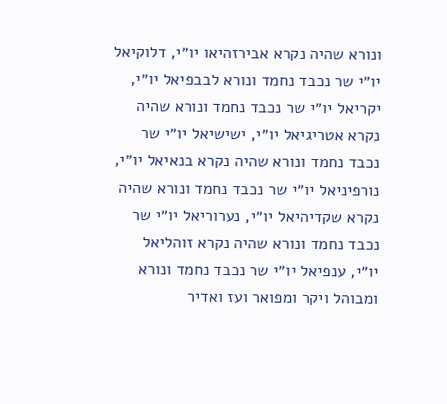ונורא שהיה נקרא אבירזהיאו יו״י, דלוקיאל יו״י שר נכבד נחמד ונורא לבבפיאל יו״י, יקריאל יו״י שר נכבד נחמד ונורא שהיה נקרא אטריגיאל יו״י, ישישיאל יו״י שר נכבד נחמד ונורא שהיה נקרא בנאיאל יו״י, נורפיניאל יו״י שר נכבד נחמד ונורא שהיה נקרא שקדיהיאל יו״י, נערוריאל יו״י שר נכבד נחמד ונורא שהיה נקרא זוהליאל יו״י, ענפיאל יו״י שר נכבד נחמד ונורא ומבוהל ויקר ומפואר ועז ואדיר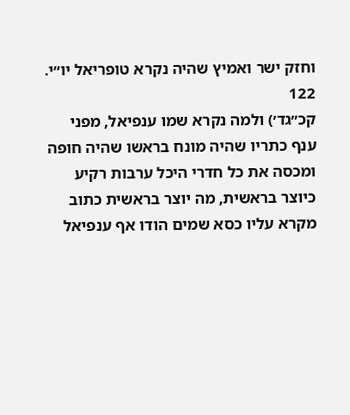וחזק ישר ואמיץ שהיה נקרא טופריאל יו״י.
122
קכ״גד׳) ולמה נקרא שמו ענפיאל, מפני ענף כתריו שהיה מונח בראשו שהיה חופה ומכסה את כל חדרי היכל ערבות רקיע כיוצר בראשית, מה יוצר בראשית כתוב מקרא עליו כסא שמים הודו אף ענפיאל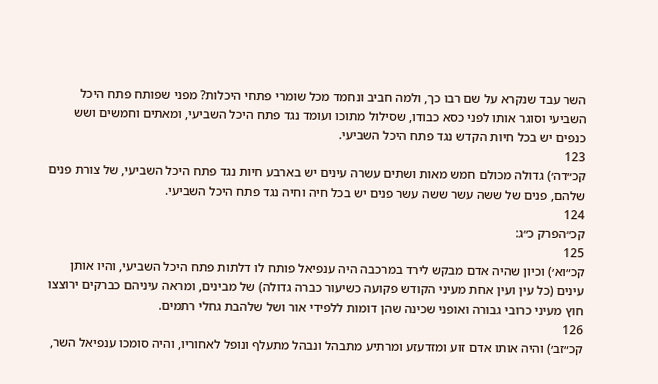השר עבד שנקרא על שם רבו כך, ולמה חביב ונחמד מכל שומרי פתחי היכלות? מפני שפותח פתח היכל השביעי וסוגר אותו לפני כסא כבודו, שסילול מתוכו ועומד נגד פתח היכל השביעי, ומאתים וחמשים ושש כנפים יש בכל חיות הקדש נגד פתח היכל השביעי.
123
קכ״דה׳) גדולה מכולם חמש מאות ושתים עשרה עינים יש בארבע חיות נגד פתח היכל השביעי, של צורת פנים שלהם, פנים של ששה עשר ששה עשר פנים יש בכל חיה וחיה נגד פתח היכל השביעי.
124
קכ״הפרק כ״ג:
125
קכ״וא׳) וכיון שהיה אדם מבקש לירד במרכבה היה ענפיאל פותח לו דלתות פתח היכל השביעי, והיו אותן עינים (כל עין ועין אחת מעיני הקודש פקועה כשיעור כברה גדולה) של מבינים, ומראה עיניהם כברקים ירוצצו חוץ מעיני כרובי גבורה ואופני שכינה שהן דומות ללפידי אור ושל שלהבת גחלי רתמים.
126
קכ״זב׳) והיה אותו אדם זוע ומזדעזע ומרתיע מתבהל ונבהל מתעלף ונופל לאחוריו, והיה סומכו ענפיאל השר,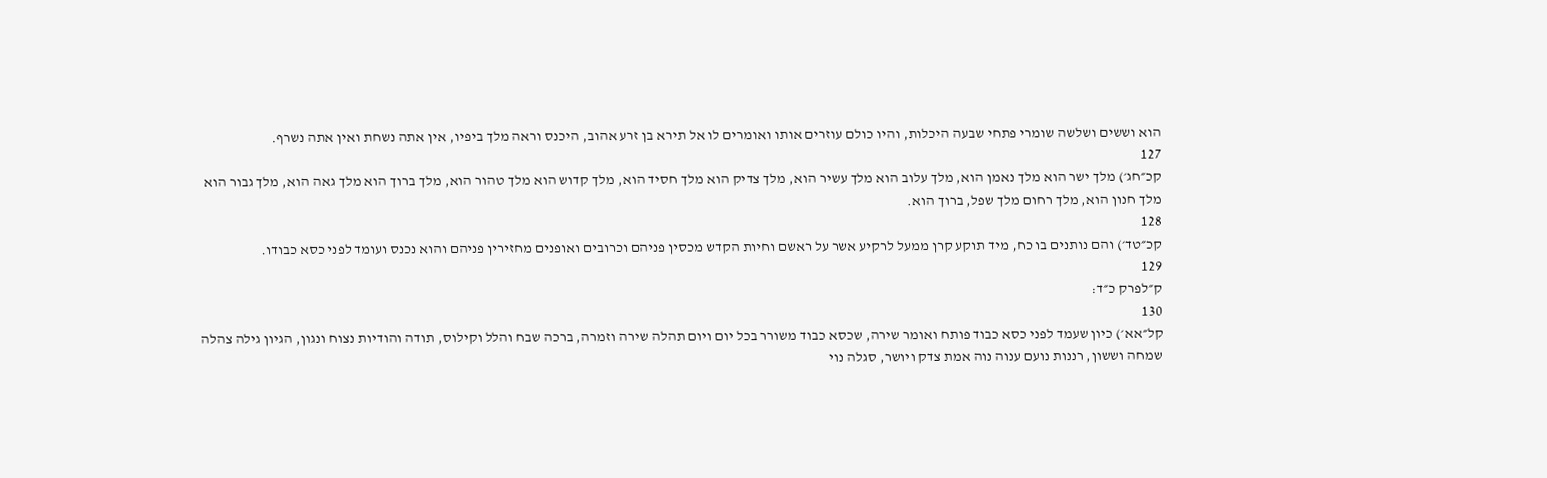הוא וששים ושלשה שומרי פתחי שבעה היכלות, והיו כולם עוזרים אותו ואומרים לו אל תירא בן זרע אהוב, היכנס וראה מלך ביפיו, אין אתה נשחת ואין אתה נשרף.
127
קכ״חג׳) מלך ישר הוא מלך נאמן הוא, מלך עלוב הוא מלך עשיר הוא, מלך צדיק הוא מלך חסיד הוא, מלך קדוש הוא מלך טהור הוא, מלך ברוך הוא מלך גאה הוא, מלך גבור הוא מלך חנון הוא, מלך רחום מלך שפל, ברוך הוא.
128
קכ״טד׳) והם נותנים בו כח, מיד תוקע קרן ממעל לרקיע אשר על ראשם וחיות הקדש מכסין פניהם וכרובים ואופנים מחזירין פניהם והוא נכנס ועומד לפני כסא כבודו.
129
ק״לפרק כ״ד:
130
קל״אא׳) כיון שעמד לפני כסא כבוד פותח ואומר שירה, שכסא כבוד משורר בכל יום ויום תהלה שירה וזמרה, ברכה שבח והלל וקילוס, תודה והודיות נצוח ונגון, הגיון גילה צהלה שמחה וששון, רננות נועם ענוה נוה אמת צדק ויושר, סגלה נוי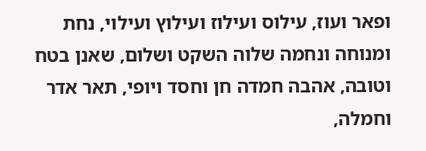ופאר ועוז, עילוס ועילוז ועילוץ ועילוי, נחת ומנוחה ונחמה שלוה השקט ושלום, שאנן בטח וטובה, אהבה חמדה חן וחסד ויופי, תאר אדר וחמלה,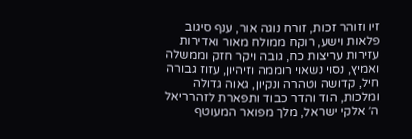זיו וזוהר זכות, זורח נוגה אור, ענף סיגוב פלאות וישע, רוקח ממולח מאור ואדירות עזירות עריצות כח, גובה ויקר חזק וממשלה ואמיץ, נסוי נשאוי רוממה וזיהיון, עזוז גבורה חיל, קדושה וטהרה ונקיון, גאוה גדולה ומלכות, הוד והדר כבוד ותפארת לזהרריאל ה׳ אלקי ישראל, מלך מפואר המעוטף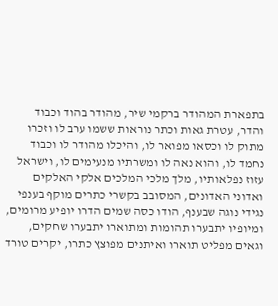בתפארת המהודר ברקמי שיר, מהודר בהוד וכבוד והדר, עטרת גאות וכתר נוראות ששמו ערב לו וזכרו מתוק לו וכסאו מפואר לו, והיכלו מהודר לו וכבוד נחמד לו, והוא נאה לו ומשרתיו מנעימים לו, וישראל עזוז נפלאותיו, מלך מלכי המלכים אלקי האלקים ואדוני האדונים, המסובב בקשרי כתרים מוקף בענפי נגידי נוגה שבענף, הודו כסה שמים הדרו יופיע מרומים, ומיופיו יתבערו תהומות ומתוארו יתבערו שחקים, וגאים מפליט תוארו ואיתנים מפוצץ כתרו, יקרים טורד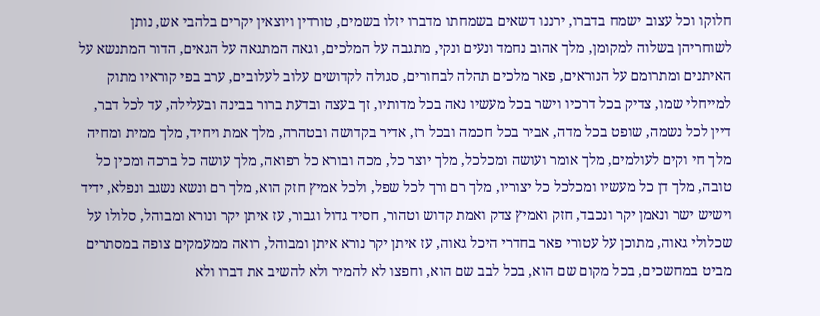חלוקו וכל עצוב ישמח בדברו, ירננו דשאים בשמחתו מדברו יזלו בשמים, טורדין ויוצאין יקרים בלהבי אש, נותן לשוחריהן בשלוה למקומן, מלך אהוב נחמד ונעים ונקי, מתגבה על המלכים, וגאה המתגאה על הגאים, הדור המתנשא על האיתנים ומתרומם על הנוראים, פאר מלכים תהלה לבחורים, סגולה לקדושים עלוב לעלובים, ערב בפי קוראיו מתוק למייחלי שמו, צדיק בכל דרכיו וישר בכל מעשיו נאה בכל מדותיו, זך בעצה ובדעת ברור בבינה ובעלילה, עד לכל דבר, דיין לכל נשמה, שופט בכל מדה, אביר בכל חכמה ובכל רז, אדיר בקדושה ובטהרה, מלך אמת ויחיד, מלך ממית ומחיה מלך חי וקים לעולמים, מלך אומר ועושה ומכלכל, מלך יוצר כל, מכה ובורא כל רפואה, מלך עושה כל ברכה ומכין כל טובה, מלך דן כל מעשיו ומכלכל כל יצוריו, מלך רם ורך לכל שפל, ולכל אמיץ חזק הוא, מלך רם ונשא נשגב ונפלא, ידיד וישיש ישר ונאמן יקר ונכבד, חזק ואמיץ צדק ואמת קדוש וטהור, חסיד גדול וגבור, עז איתן יקר ונורא ומבוהל, סלולו על שכלולי גאוה, מתוכן על עטורי פאר בחדרי היכל גאוה, עז איתן יקר נורא איתן ומבוהל, רואה ממעמקים צופה במסתרים מביט במחשכים, בכל מקום שם הוא, בכל לבב שם הוא, וחפצו לא להמיר ולא להשיב את דברו ולא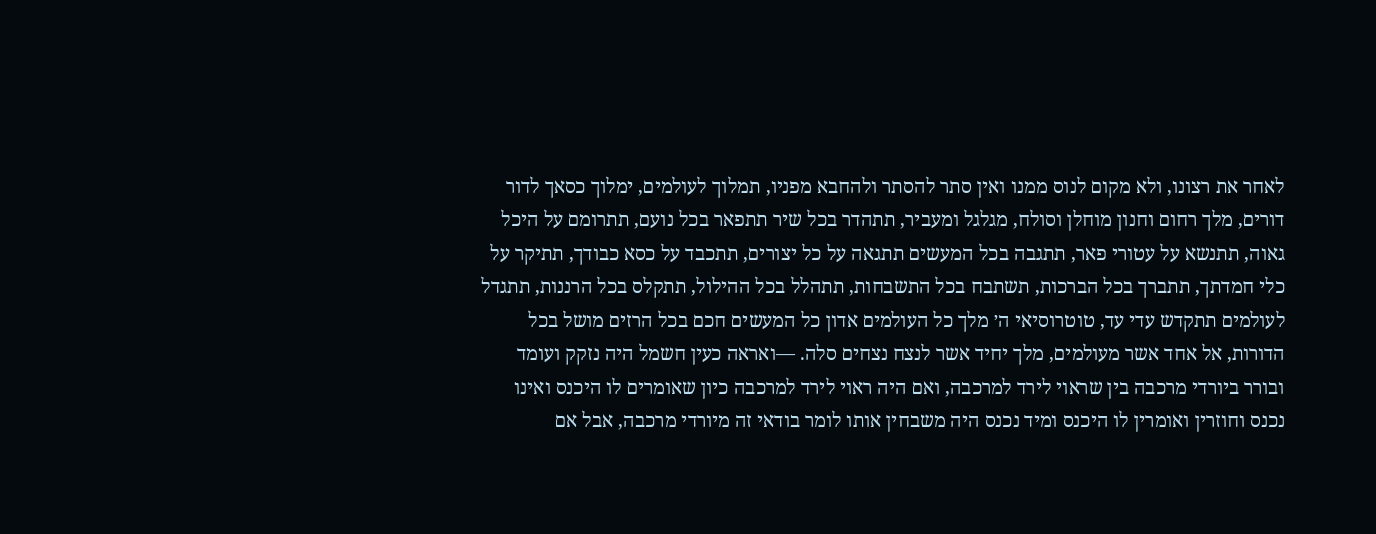לאחר את רצונו, ולא מקום לנוס ממנו ואין סתר להסתר ולהחבא מפניו, תמלוך לעולמים, ימלוך כסאך לדור דורים, מלך רחום וחנון מוחלן וסולח, מגלגל ומעביר, תתהדר בכל שיר תתפאר בכל נועם, תתרומם על היכל גאוה, תתנשא על עטורי פאר, תתגבה בכל המעשים תתגאה על כל יצורים, תתכבד על כסא כבודך, תתיקר על כלי חמדתך, תתברך בכל הברכות, תשתבח בכל התשבחות, תתהלל בכל ההילול, תתקלס בכל הרננות, תתגדל לעולמים תתקדש עדי עד, טוטרוסיאי ה׳ מלך כל העולמים אדון כל המעשים חכם בכל הרזים מושל בכל הדורות, אל אחד אשר מעולמים, מלך יחיד אשר לנצח נצחים סלה. —ואראה כעין חשמל היה נזקק ועומד ובורר ביורדי מרכבה בין שראוי לירד למרכבה, ואם היה ראוי לירד למרכבה כיון שאומרים לו היכנס ואינו נכנס וחוזרין ואומרין לו היכנס ומיד נכנס היה משבחין אותו לומר בודאי זה מיורדי מרכבה, אבל אם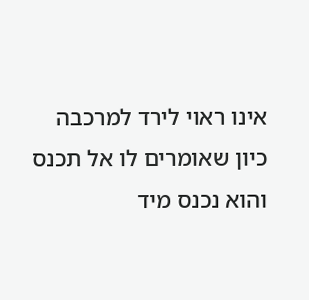אינו ראוי לירד למרכבה כיון שאומרים לו אל תכנס והוא נכנס מיד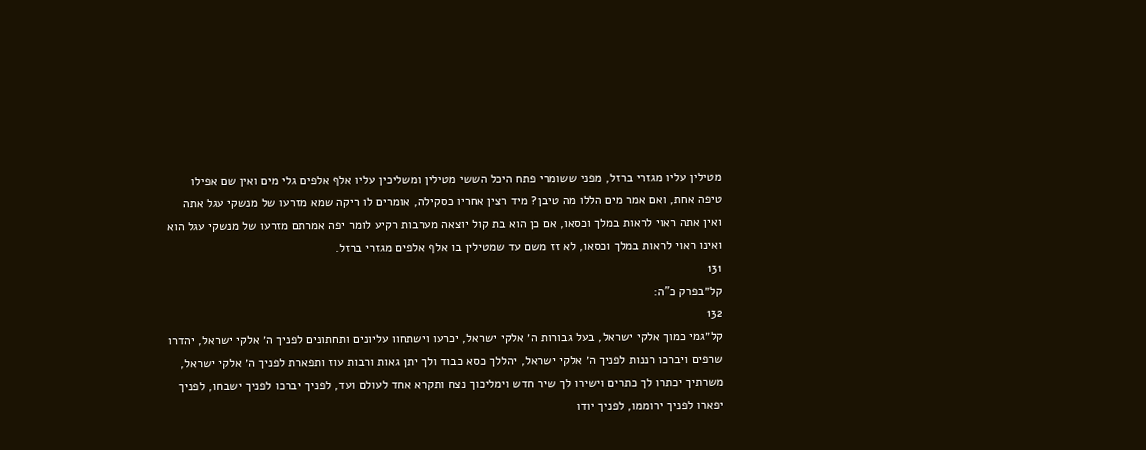מטילין עליו מגזרי ברזל, מפני ששומרי פתח היכל הששי מטילין ומשליכין עליו אלף אלפים גלי מים ואין שם אפילו טיפה אחת, ואם אמר מים הללו מה טיבן? מיד רצין אחריו כסקילה, אומרים לו ריקה שמא מזרעו של מנשקי עגל אתה ואין אתה ראוי לראות במלך וכסאו, אם כן הוא בת קול יוצאה מערבות רקיע לומר יפה אמרתם מזרעו של מנשקי עגל הוא ואינו ראוי לראות במלך וכסאו, לא זז משם עד שמטילין בו אלף אלפים מגזרי ברזל.
131
קל״בפרק כ"ה:
132
קל״גמי כמוך אלקי ישראל, בעל גבורות ה׳ אלקי ישראל, יכרעו וישתחוו עליונים ותחתונים לפניך ה׳ אלקי ישראל, יהדרו שרפים ויברכו רננות לפניך ה׳ אלקי ישראל, יהללך כסא כבוד ולך יתן גאות ורבות עוז ותפארת לפניך ה׳ אלקי ישראל, משרתיך יכתרו לך כתרים וישירו לך שיר חדש וימליכוך נצח ותקרא אחד לעולם ועד, לפניך יברכו לפניך ישבחו, לפניך יפארו לפניך ירוממו, לפניך יודו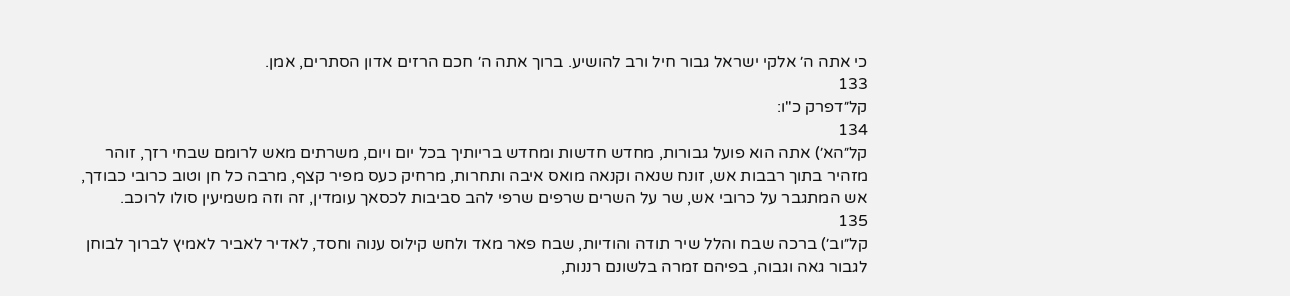כי אתה ה׳ אלקי ישראל גבור חיל ורב להושיע. ברוך אתה ה׳ חכם הרזים אדון הסתרים, אמן.
133
קל״דפרק כ"ו:
134
קל״הא׳) אתה הוא פועל גבורות, מחדש חדשות ומחדש בריותיך בכל יום ויום, משרתים מאש לרומם שבחי רזך, זוהר מזהיר בתוך רבבות אש, זונח שנאה וקנאה מואס איבה ותחרות, מרחיק כעס מפיר קצף, מרבה כל חן וטוב כרובי כבודך, אש המתגבר על כרובי אש, שר על השרים שרפים שרפי להב סביבות לכסאך עומדין, זה וזה משמיעין סולו לרוכב.
135
קל״וב׳) ברכה שבח והלל שיר תודה והודיות, שבח פאר מאד ולחש קילוס ענוה וחסד, לאדיר לאביר לאמיץ לברוך לבוחן לגבור גאה וגבוה, בפיהם זמרה בלשונם רננות,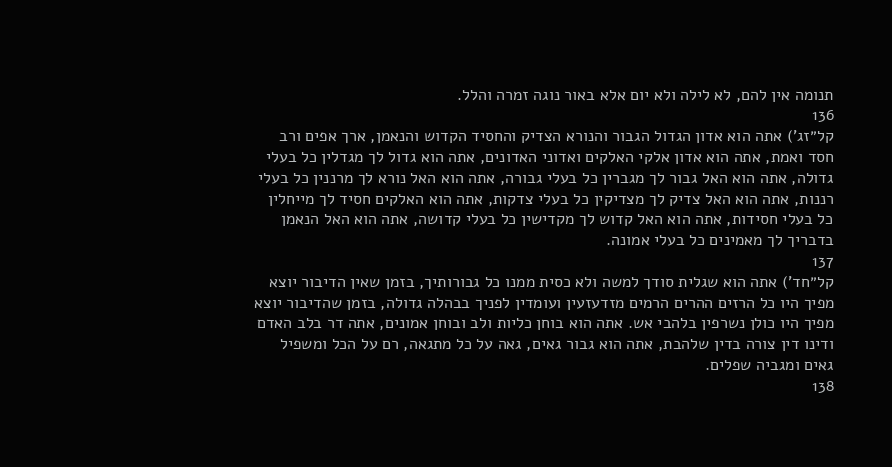תנומה אין להם, לא לילה ולא יום אלא באור נוגה זמרה והלל.
136
קל״זג') אתה הוא אדון הגדול הגבור והנורא הצדיק והחסיד הקדוש והנאמן, ארך אפים ורב חסד ואמת, אתה הוא אדון אלקי האלקים ואדוני האדונים, אתה הוא גדול לך מגדלין כל בעלי גדולה, אתה הוא האל גבור לך מגברין כל בעלי גבורה, אתה הוא האל נורא לך מרננין כל בעלי רננות, אתה הוא האל צדיק לך מצדיקין כל בעלי צדקות, אתה הוא האלקים חסיד לך מייחלין כל בעלי חסידות, אתה הוא האל קדוש לך מקדישין כל בעלי קדושה, אתה הוא האל הנאמן בדבריך לך מאמינים כל בעלי אמונה.
137
קל״חד') אתה הוא שגלית סודך למשה ולא כסית ממנו כל גבורותיך, בזמן שאין הדיבור יוצא מפיך היו כל הרזים ההרים הרמים מזדעזעין ועומדין לפניך בבהלה גדולה, בזמן שהדיבור יוצא מפיך היו כולן נשרפין בלהבי אש. אתה הוא בוחן כליות ולב ובוחן אמונים, אתה דר בלב האדם ודינו דין צורה בדין שלהבת, אתה הוא גבור גאים, גאה על כל מתגאה, רם על הכל ומשפיל גאים ומגביה שפלים.
138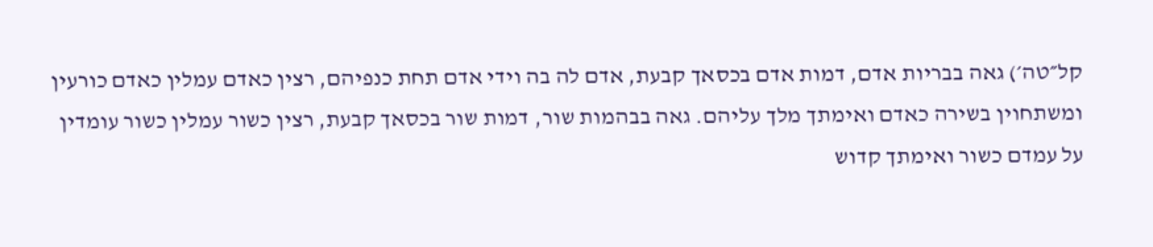קל״טה׳) גאה בבריות אדם, דמות אדם בכסאך קבעת, אדם לה בה וידי אדם תחת כנפיהם, רצין כאדם עמלין כאדם כורעין ומשתחוין בשירה כאדם ואימתך מלך עליהם. גאה בבהמות שור, דמות שור בכסאך קבעת, רצין כשור עמלין כשור עומדין על עמדם כשור ואימתך קדוש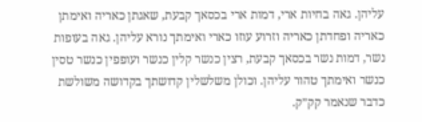עליהן. גאה בחיות ארי, דמות ארי בכסאך קבעת, שאגתן כאריה ואימתן כאריה ופחדתן כאריה וזרוע עוזו כארי ואימתך נורא עליהן. גאה בעופות נשר, דמות נשר בכסאך קבעת, רצין כנשר קלין כנשר ועופפין כנשר טסין כנשר ואימתך טהור עליהן. וכולן משלשלין קדושתך בקדושה משולשת כדבר שנאמר קק״ק.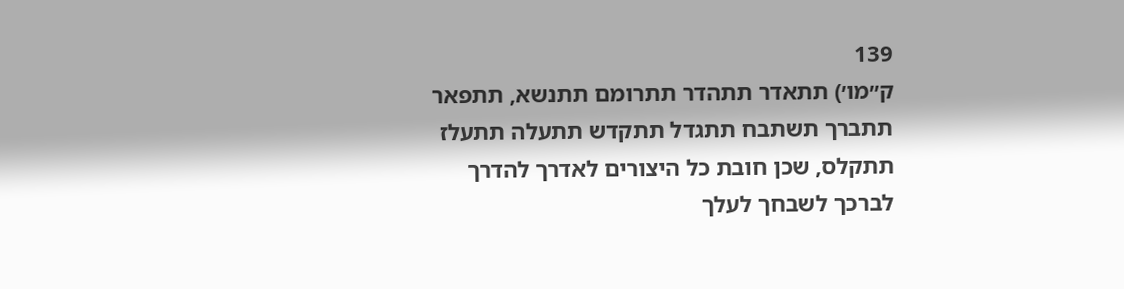139
ק״מו׳) תתאדר תתהדר תתרומם תתנשא, תתפאר תתברך תשתבח תתגדל תתקדש תתעלה תתעלז תתקלס, שכן חובת כל היצורים לאדרך להדרך לברכך לשבחך לעלך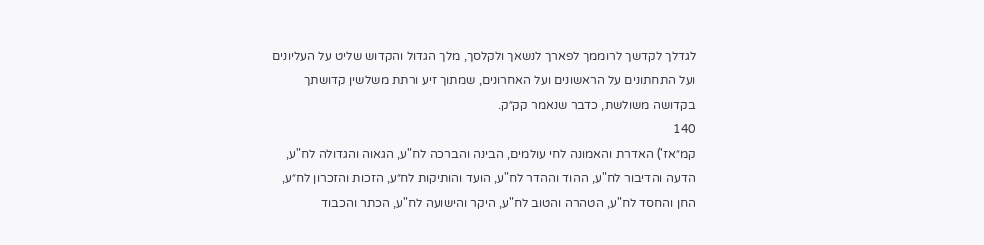לגדלך לקדשך לרוממך לפארך לנשאך ולקלסך, מלך הגדול והקדוש שליט על העליונים ועל התחתונים על הראשונים ועל האחרונים, שמתוך זיע ורתת משלשין קדושתך בקדושה משולשת, כדבר שנאמר קק״ק.
140
קמ״אז') האדרת והאמונה לחי עולמים, הבינה והברכה לח"ע, הגאוה והגדולה לח"ע, הדעה והדיבור לח"ע, ההוד וההדר לח"ע, הועד והותיקות לח״ע, הזכות והזכרון לח״ע, החן והחסד לח"ע, הטהרה והטוב לח"ע, היקר והישועה לח"ע, הכתר והכבוד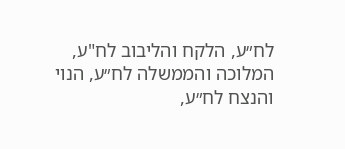לח״ע, הלקח והליבוב לח"ע, המלוכה והממשלה לח״ע, הנוי והנצח לח״ע,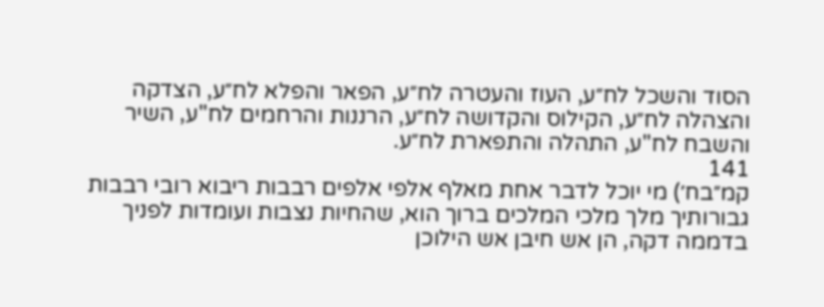הסוד והשכל לח״ע, העוז והעטרה לח״ע, הפאר והפלא לח״ע, הצדקה והצהלה לח״ע, הקילוס והקדושה לח״ע, הרננות והרחמים לח"ע, השיר והשבח לח"ע, התהלה והתפארת לח״ע.
141
קמ״בח׳) מי יוכל לדבר אחת מאלף אלפי אלפים רבבות ריבוא רובי רבבות גבורותיך מלך מלכי המלכים ברוך הוא, שהחיות נצבות ועומדות לפניך בדממה דקה, הן אש חיבן אש הילוכן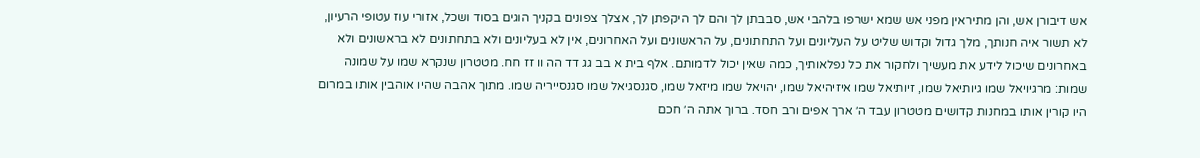אש דיבורן אש, והן מתיראין מפני אש שמא ישרפו בלהבי אש, סבבתן לך והם לך היקפתן לך, אצלך צפונים בקניך הוגים בסוד ושכל, אזורי עוז עטופי הרעיון, לא תשור איה חנותך, מלך גדול וקדוש שליט על העליונים ועל התחתונים, על הראשונים ועל האחרונים, אין לא בעליונים ולא בתחתונים לא בראשונים ולא באחרונים שיכול לידע את מעשיך ולחקור את כל נפלאותיך, כמה שאין יכול לדמותם. אלף בית א בב גג דד הה וו זז חח. מטטרון שנקרא שמו על שמונה שמות: מרגיויאל שמו גיותיאל שמו, זיותיאל שמו איזיהיאל שמו, יהויאל שמו מיזאל שמו, סגנסגיאל שמו סגנסייריה שמו. מתוך אהבה שהיו אוהבין אותו במרום היו קורין אותו במחנות קדושים מטטרון עבד ה׳ ארך אפים ורב חסד. ברוך אתה ה׳ חכם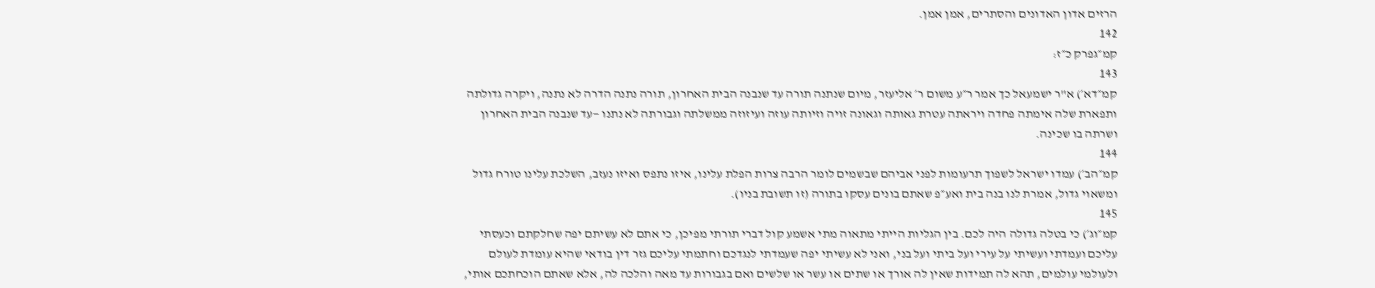הרזים אדון האדונים והסתרים, אמן אמן.
142
קמ״גפרק כ״ז:
143
קמ״דא׳) א"ר ישמעאל כך אמר ר״ע משום ר׳ אליעזר, מיום שנתנה תורה עד שנבנה הבית האחרון, תורה נתנה הדרה לא נתנה, ויקרה גדולתה ותפארת שלה אימתה פחדה ויראתה עטרת גאותה וגאונה זויה וזיותה עוזה ועיזוזה ממשלתה וגבורתה לא נתנו —עד שנבנה הבית האחרון ושרתה בו שכינה.
144
קמ״הב׳) עמדו ישראל לשפוך תרעומות לפני אביהם שבשמים לומר הרבה צרות הפלת עלינו, איזו נתפס ואיזו נעזב, השלכת עלינו טורח גדול ומשאוי גדול, אמרת לנו בנה בית ואע״פ שאתם בונים עסקו בתורה (זו תשובת בניו).
145
קמ״וג׳) כי בטלה גדולה היה לכם. בין הגליות הייתי מתאוה מתי אשמע קול דברי תורתי מפיכן, כי אתם לא עשיתם יפה שחלקתם וכעסתי עליכם ועמדתי ועשיתי על עירי ועל ביתי ועל בני, ואני לא עשיתי יפה שעמדתי לנגדכם וחתמתי עליכם גזר דין בודאי שהיא עומדת לעולם ולעולמי עולמים, תהא לה תמידות שאין לה אורך או שתים או עשר או שלשים ואם בגבורות עד מאה והלכה לה, אלא שאתם הוכחתכם אותי,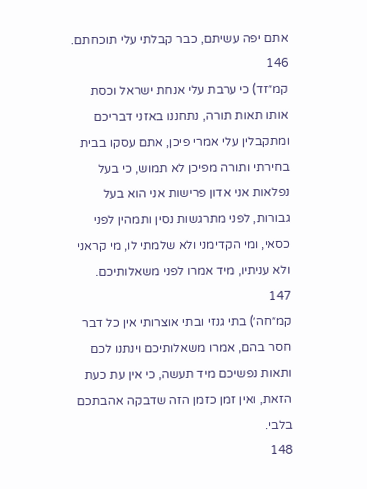אתם יפה עשיתם, כבר קבלתי עלי תוכחתם.
146
קמ״זד) כי ערבת עלי אנחת ישראל וכסת אותו תאות תורה, נתחננו באזני דבריכם ומתקבלין עלי אמרי פיכן, אתם עסקו בבית בחירתי ותורה מפיכן לא תמוש, כי בעל נפלאות אני אדון פרישות אני הוא בעל גבורות, לפני מתרגשות נסין ותמהין לפני כסאי, ומי הקדימני ולא שלמתי לו, מי קראני ולא עניתיו, מיד אמרו לפני משאלותיכם.
147
קמ״חה׳) בתי גנזי ובתי אוצרותי אין כל דבר חסר בהם, אמרו משאלותיכם וינתנו לכם ותאות נפשיכם מיד תעשה, כי אין עת כעת הזאת, ואין זמן כזמן הזה שדבקה אהבתכם בלבי.
148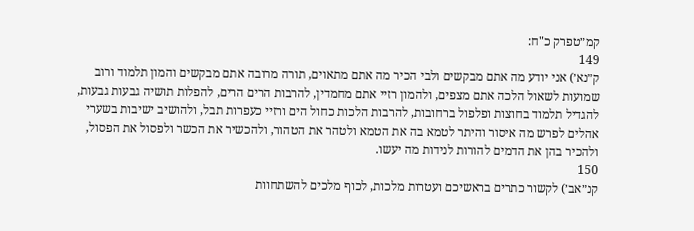קמ״טפרק כ"ח:
149
ק״נא׳) אני יודע מה אתם מבקשים ולבי הכיר מה אתם מתאוים, תורה מרובה אתם מבקשים והמון תלמוד ורוב שמועות לשאול הלכה אתם מצפים, ולהמון רזיי אתם מחמדין, להרבות הרים הרים, להפלות תושיה גבעות גבעות, להגדיל תלמוד בחוצות ופלפול ברחובות, להרבות הלכות כחול הים ורזיי כעפרות תבל, ולהושיב ישיבות בשערי אהלים לפרש מה איסור והיתר לטמא בה את הטמא ולטהר את הטהור, ולהכשיר את הכשר ולפסול את הפסול, ולהכיר בהן את הדמים להורות לנידות מה יעשו.
150
קנ״אב׳) לקשור כתרים בראשיכם ועטרות מלכות, לכוף מלכים להשתחוות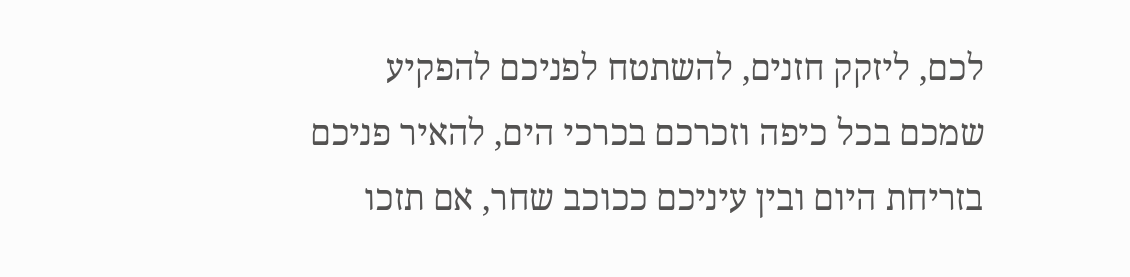לכם, ליזקק חזנים, להשתטח לפניכם להפקיע שמכם בכל כיפה וזכרכם בכרכי הים, להאיר פניכם בזריחת היום ובין עיניכם ככוכב שחר, אם תזכו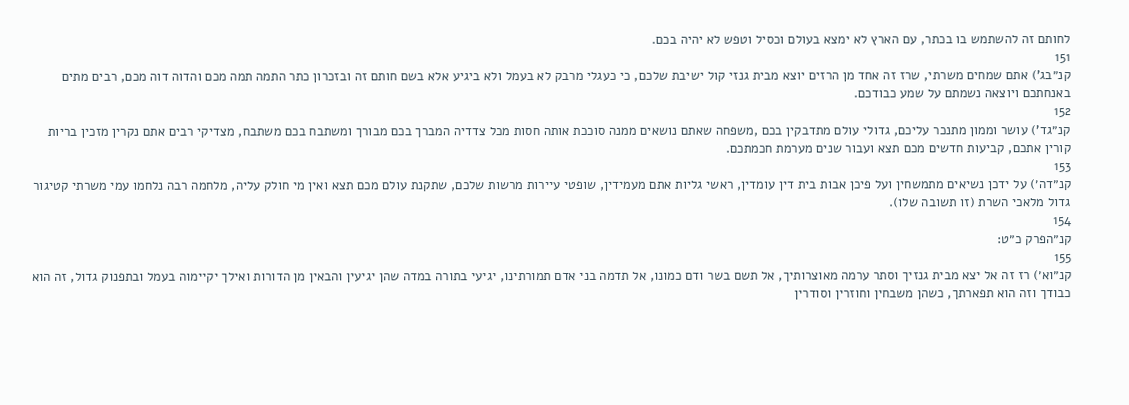לחותם זה להשתמש בו בכתר, עם הארץ לא ימצא בעולם וכסיל וטפש לא יהיה בכם.
151
קנ״בג') אתם שמחים משרתי, שרז זה אחד מן הרזים יוצא מבית גנזי קול ישיבת שלכם, כי כעגלי מרבק לא בעמל ולא ביגיע אלא בשם חותם זה ובזכרון כתר התמה תמה מכם והדוה דוה מכם, רבים מתים באנחתכם ויוצאה נשמתם על שמע כבודכם.
152
קנ״גד') עושר וממון מתנכר עליכם, גדולי עולם מתדבקין בכם ,משפחה שאתם נושאים ממנה סוככת אותה חסות מכל צדדיה המברך בכם מבורך ומשתבח בכם משתבח, מצדיקי רבים אתם נקרין מזכין בריות קורין אתכם, קביעות חדשים מכם תצא ועבור שנים מערמת חכמתכם.
153
קנ״דה׳) על ידכן נשיאים מתמשחין ועל פיכן אבות בית דין עומדין, ראשי גליות אתם מעמידין, שופטי עיירות מרשות שלכם, שתקנת עולם מכם תצא ואין מי חולק עליה, מלחמה רבה נלחמו עמי משרתי קטיגור גדול מלאכי השרת (זו תשובה שלו).
154
קנ״הפרק כ״ט:
155
קנ״וא׳) רז זה אל יצא מבית גנזיך וסתר ערמה מאוצרותיך, אל תשם בשר ודם כמונו, אל תדמה בני אדם תמורתינו, יגיעי בתורה במדה שהן יגיעין והבאין מן הדורות ואילך יקיימוה בעמל ובתפנוק גדול, זה הוא כבודך וזה הוא תפארתך, כשהן משבחין וחוזרין וסודרין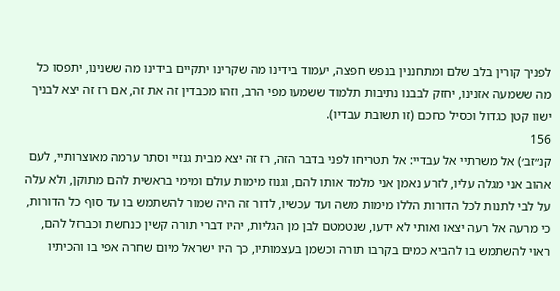לפניך קורין בלב שלם ומתחננין בנפש חפצה, יעמוד בידינו מה שקרינו יתקיים בידינו מה ששנינו, יתפסו כל מה ששמעה אזנינו, יחזק לבבנו נתיבות תלמוד ששמעו מפי הרב, וזהו מכבדין זה את זה, אם רז זה יצא לבניך ישוו קטן כגדול וכסיל כחכם (זו תשובת עבדיו).
156
קנ״זב׳) אל משרתיי אל עבדיי: אל תטריחו לפני בדבר הזה, רז זה יצא מבית גנזיי וסתר ערמה מאוצרותיי, לעם אהוב אני מגלה עליו, לזרע נאמן אני מלמד אותו להם, וגנוז מימות עולם ומימי בראשית להם מתוקן, ולא עלה על לבי לתנות לכל הדורות הללו מימות משה ועד עכשיו, לדור זה היה שמור להשתמש בו עד סוף כל הדורות, כי מרעה אל רעה יצאו ואותי לא ידעו, שנטמטם לבן מן הגליות, יהיו דברי תורה קשין כנחשת וכברזל להם, ראוי להשתמש בו להביא כמים בקרבו תורה וכשמן בעצמותיו, כך היו ישראל מיום שחרה אפי בו והכיתיו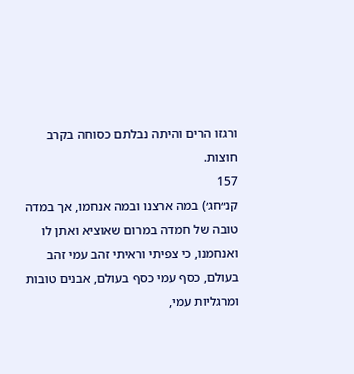ורגזו הרים והיתה נבלתם כסוחה בקרב חוצות.
157
קנ״חג׳) במה ארצנו ובמה אנחמו, אך במדה טובה של חמדה במרום שאוציא ואתן לו ואנחמנו, כי צפיתי וראיתי זהב עמי זהב בעולם, כסף עמי כסף בעולם, אבנים טובות ומרגליות עמי,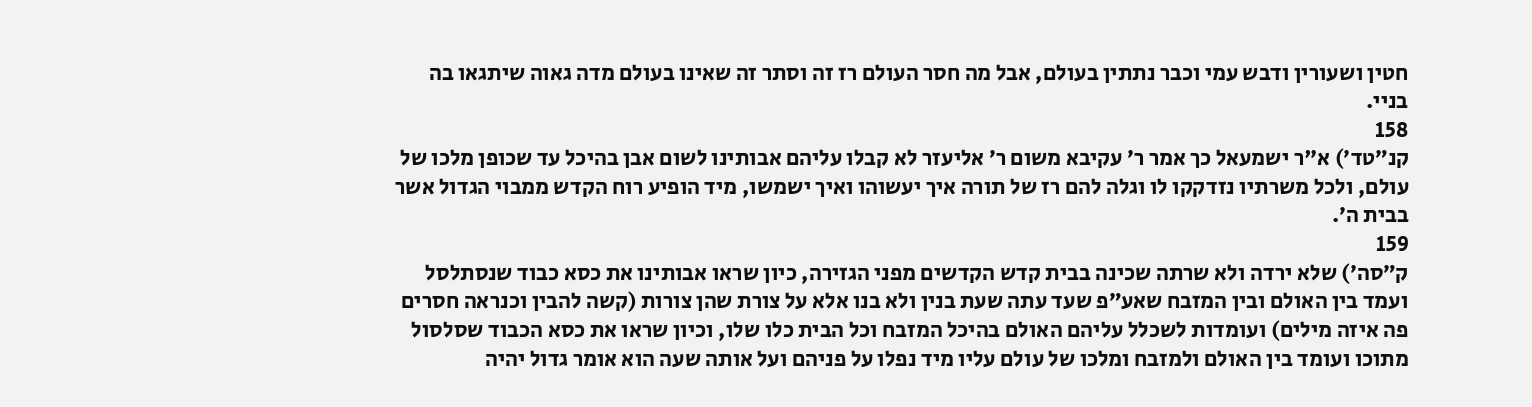חטין ושעורין ודבש עמי וכבר נתתין בעולם, אבל מה חסר העולם רז זה וסתר זה שאינו בעולם מדה גאוה שיתגאו בה בניי.
158
קנ״טד׳) א"ר ישמעאל כך אמר ר׳ עקיבא משום ר׳ אליעזר לא קבלו עליהם אבותינו לשום אבן בהיכל עד שכופן מלכו של עולם, ולכל משרתיו נזדקקו לו וגלה להם רז של תורה איך יעשוהו ואיך ישמשו, מיד הופיע רוח הקדש ממבוי הגדול אשר בבית ה׳.
159
ק״סה׳) שלא ירדה ולא שרתה שכינה בבית קדש הקדשים מפני הגזירה, כיון שראו אבותינו את כסא כבוד שנסתלסל ועמד בין האולם ובין המזבח שאע״פ שעד עתה שעת בנין ולא בנו אלא על צורת שהן צורות (קשה להבין וכנראה חסרים פה איזה מילים) ועומדות לשכלל עליהם האולם בהיכל המזבח וכל הבית כלו שלו, וכיון שראו את כסא הכבוד שסלסול מתוכו ועומד בין האולם ולמזבח ומלכו של עולם עליו מיד נפלו על פניהם ועל אותה שעה הוא אומר גדול יהיה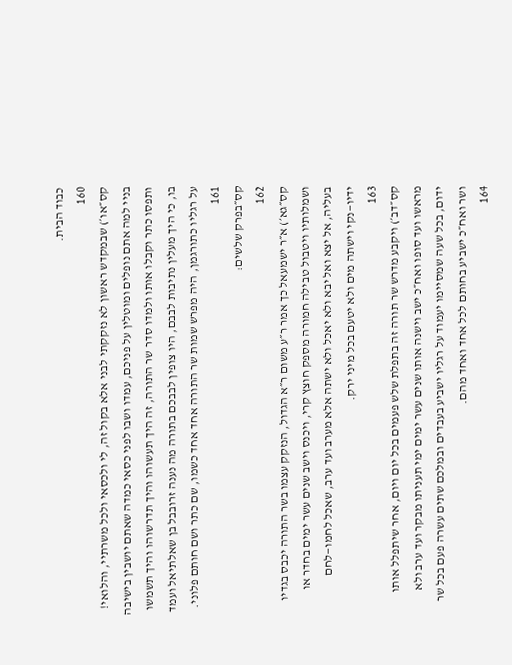כבוד הבית.
160
קס״או׳) שבמקדש ראשון לא נזקקתי לבני אלא בקול זה, לי ולכסאי ולכל משרתיי, והלואי! בניי למה אתם נופלים ומוטלין על פניכם, עמדו ושבו לפני כסאי כמדה שאתם יושבין בישיבה ותפסו כתר וקבלו אותו ולמדו סדר שר התורה, זה היך תעשוהו והיך תדרשוהו והיך תשמשו בו, כי היך מעלין נתיבות לבבם, היו צופין לבבכם בתורה מה נענה זרובבל בן שאלתיאל ועמד על רגליו כתורגמן, היה מפרש שמות שר התורה אחד אחד כשמו, שם כתר ושם חותם פלוני.
161
קס״בפרק שלשים:
162
קס״גא׳) א״ר ישמעאל כך אמר ר״ע משום ר״א הגדול, הנזקק עצמו בשר התורה יכבס בגדיו ושמלותיו ויטבול טבילה חמורה מספק חוצץ קרי, ויכנס וישב שנים עשר ימים בחדר או בעליה, אל יצא ואל יבא ולא יאכל ולא ישתה אלא מערב ועד ערב, שאכל לחמו—לחם ידיו—נקי וישתה מים ולא יטעם בכל מיני ירק.
163
קס״דב׳) ויקבע מדרש שר תורה זה בתפלת שלש פעמים בכל יום ויום, אחר שיתפלל אותו מראשו ועד סופו ואח״כ ישב וישנה אותו שנים עשר ימים ימי תעניתו מבקר ועד ערב ולא ידום, בכל שעה שמסיימו יעמוד על רגליו ישביע בעבדים ובמלכם שתים עשרה פעם בכל שר ושר ואח״כ ישביע בחותם לכל אחד ואחד מהם.
164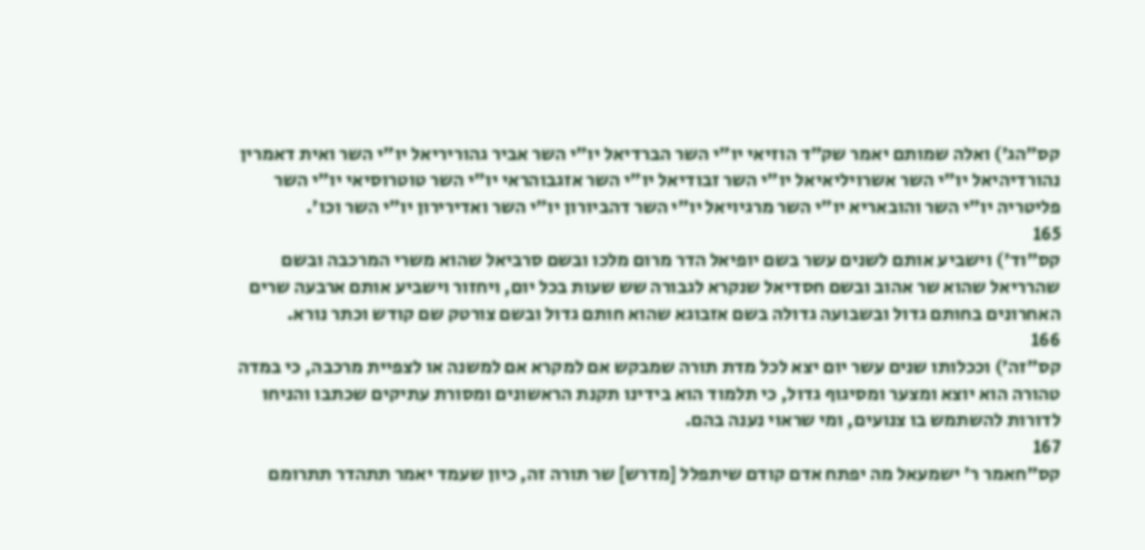קס״הג׳) ואלה שמותם יאמר שק״ד הוזיאי יו״י השר הברדיאל יו״י השר אביר גהוריריאל יו״י השר ואית דאמרין נהורדיהיאל יו״י השר אשרויליאיאל יו״י השר זבודיאל יו״י השר אזגבוהראי יו״י השר טוטרוסיאי יו״י השר פליטריה יו״י השר והובאריא יו״י השר מרגיויאל יו״י השר דהביורון יו״י השר ואדירירון יו״י השר וכו׳.
165
קס״וד׳) וישביע אותם לשנים עשר בשם יופיאל הדר מרום מלכו ובשם סרביאל שהוא משרי המרכבה ובשם שהרריאל שהוא שר אהוב ובשם חסדיאל שנקרא לגבורה שש שעות בכל יום, ויחזור וישביע אותם ארבעה שרים האחרונים בחותם גדול ובשבועה גדולה בשם אזבוגא שהוא חותם גדול ובשם צורטק שם קודש וכתר נורא.
166
קס״זה׳) וככלותו שנים עשר יום יצא לכל מדת תורה שמבקש אם למקרא אם למשנה או לצפיית מרכבה, כי במדה טהורה הוא יוצא ומצער ומסיגוף גדול, כי תלמוד הוא בידינו תקנת הראשונים ומסורת עתיקים שכתבו והניחו לדורות להשתמש בו צנועים, ומי שראוי נענה בהם.
167
קס״חאמר ר׳ ישמעאל מה יפתח אדם קודם שיתפלל [מדרש] שר תורה זה, כיון שעמד יאמר תתהדר תתרומם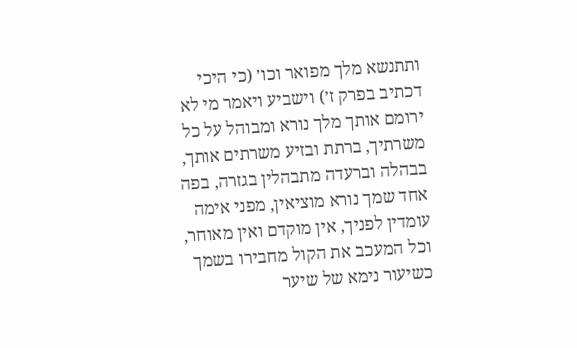ותתנשא מלך מפואר וכו׳ (כי היכי דכתיב בפרק ז׳) וישביע ויאמר מי לא ירומם אותך מלך נורא ומבוהל על כל משרתיך, ברתת ובזיע משרתים אותך, בבהלה וברעדה מתבהלין בגזרה, בפה אחד שמך נורא מוציאין, מפני אימה עומדין לפניך, אין מוקדם ואין מאוחר, וכל המעכב את הקול מחבירו בשמך כשיעור נימא של שיער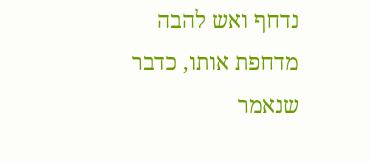נדחף ואש להבה מדחפת אותו, כדבר שנאמר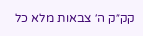קק״ק ה׳ צבאות מלא כל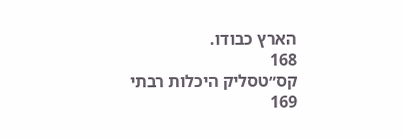הארץ כבודו.
168
קס״טסליק היכלות רבתי
169